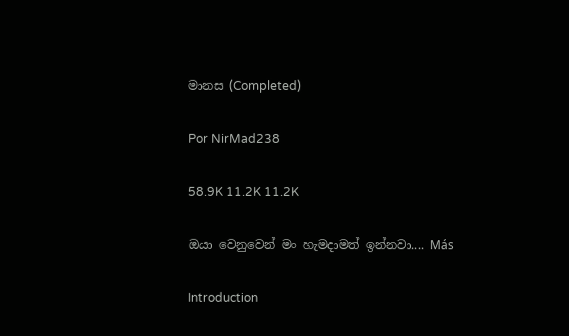මානස (Completed)

Por NirMad238

58.9K 11.2K 11.2K

ඔයා වෙනුවෙන් මං හැමදාමත් ඉන්නවා.... Más

Introduction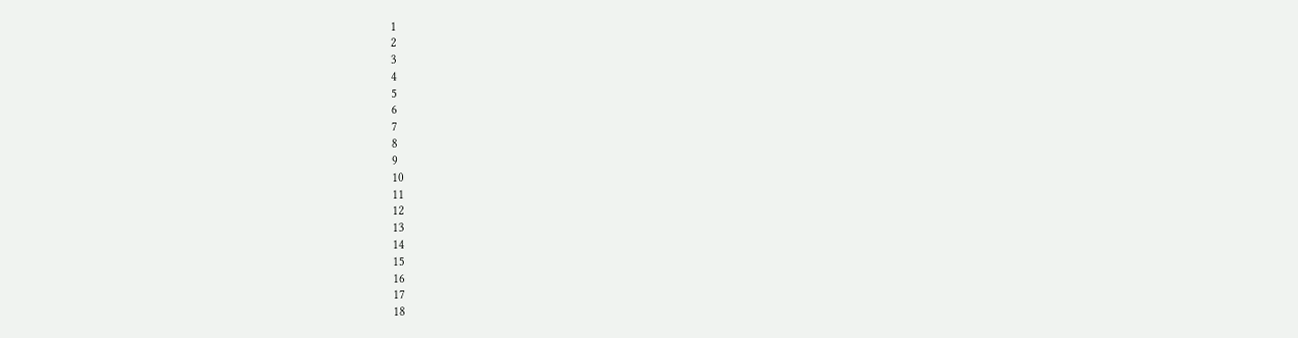1
2
3
4
5
6
7
8
9
10
11
12
13
14
15
16
17
18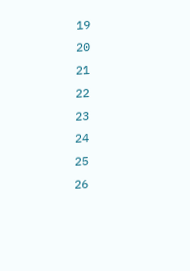19
20
21
22
23
24
25
26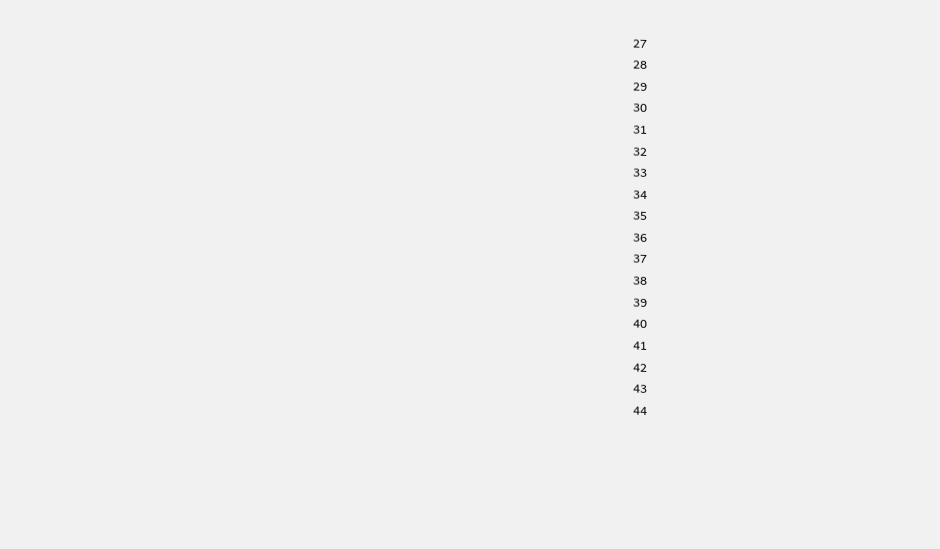27
28
29
30
31
32
33
34
35
36
37
38
39
40
41
42
43
44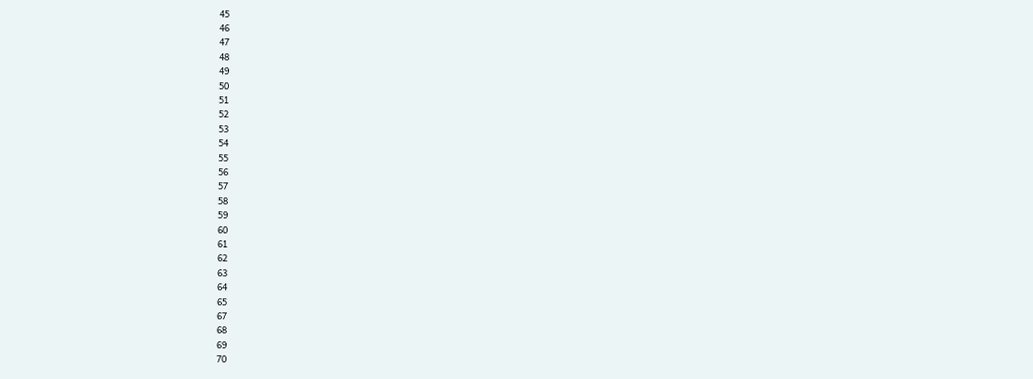45
46
47
48
49
50
51
52
53
54
55
56
57
58
59
60
61
62
63
64
65
67
68
69
70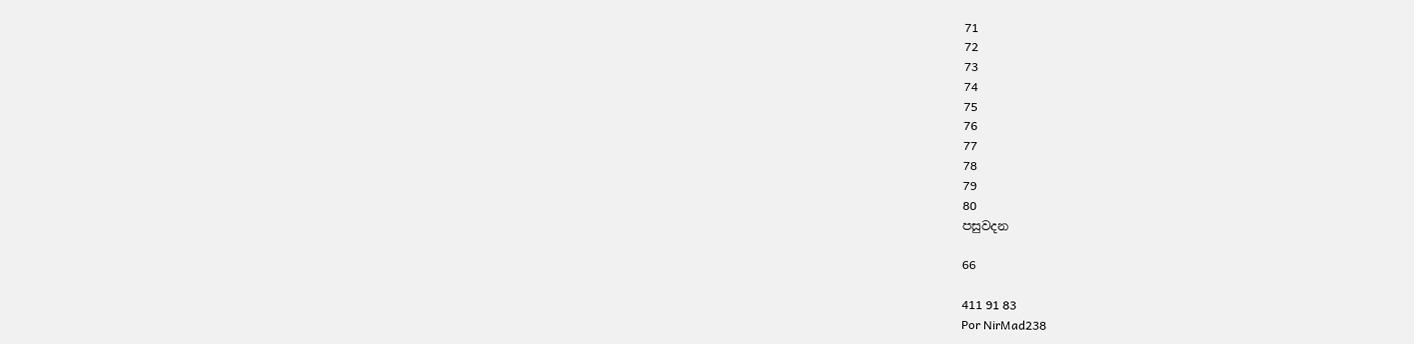71
72
73
74
75
76
77
78
79
80
පසුවදන

66

411 91 83
Por NirMad238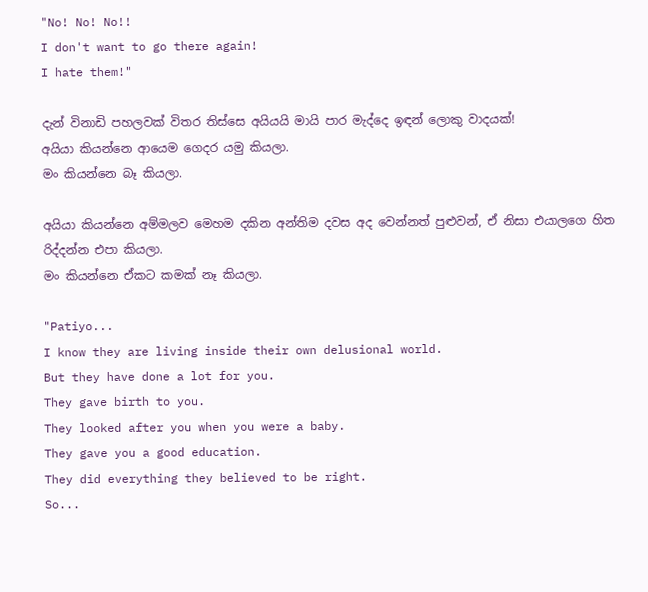"No! No! No!!
I don't want to go there again!
I hate them!"

දැන් විනාඩි පහලවක් විතර තිස්සෙ අයියයි මායි පාර මැද්දෙ ඉඳන් ලොකු වාදයක්!
අයියා කියන්නෙ ආයෙම ගෙදර යමු කියලා.
මං කියන්නෙ බෑ කියලා.

අයියා කියන්නෙ අම්මලව මෙහම දකින අන්තිම දවස අද වෙන්නත් පුළුවන්, ඒ නිසා එයාලගෙ හිත රිද්දන්න එපා කියලා.
මං කියන්නෙ ඒකට කමක් නෑ කියලා.

"Patiyo...
I know they are living inside their own delusional world.
But they have done a lot for you.
They gave birth to you.
They looked after you when you were a baby.
They gave you a good education.
They did everything they believed to be right.
So...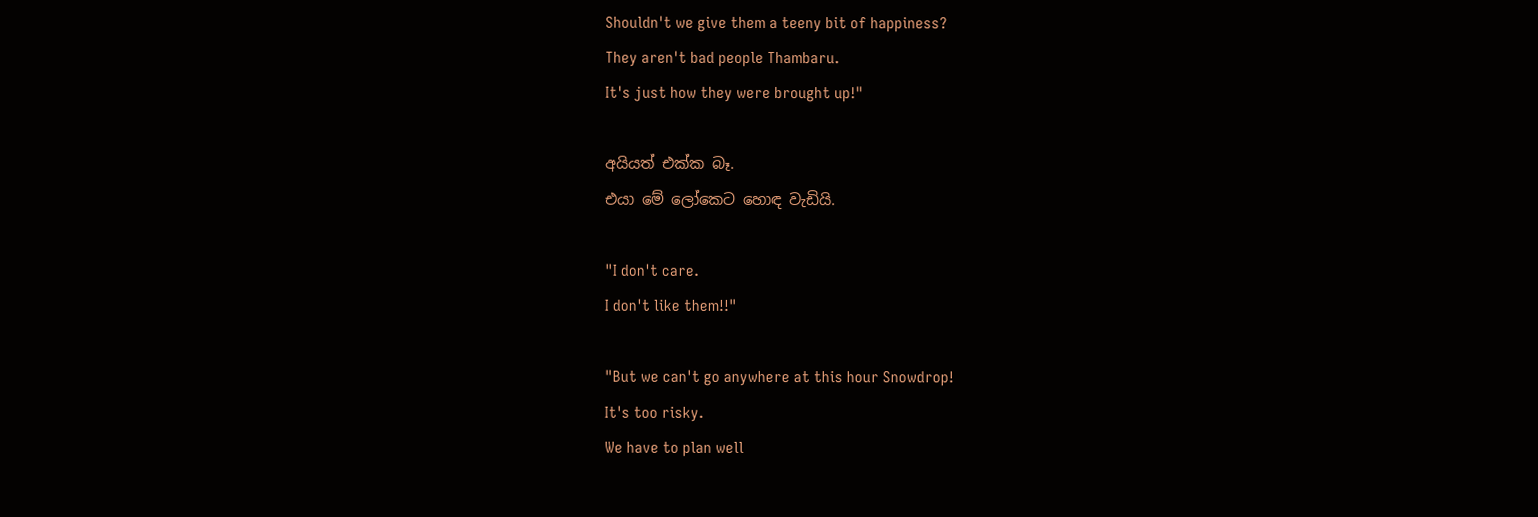Shouldn't we give them a teeny bit of happiness?
They aren't bad people Thambaru.
It's just how they were brought up!"

අයියත් එක්ක බෑ.
එයා මේ ලෝකෙට හොඳ වැඩියි.

"I don't care.
I don't like them!!"

"But we can't go anywhere at this hour Snowdrop!
It's too risky.
We have to plan well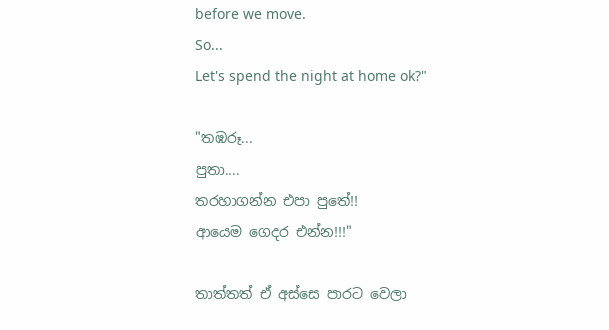before we move.
So...
Let's spend the night at home ok?"

"තඹරූ...
පුතා....
තරහාගන්න එපා පුතේ!!
ආයෙම ගෙදර එන්න!!!"

තාත්තත් ඒ අස්සෙ පාරට වෙලා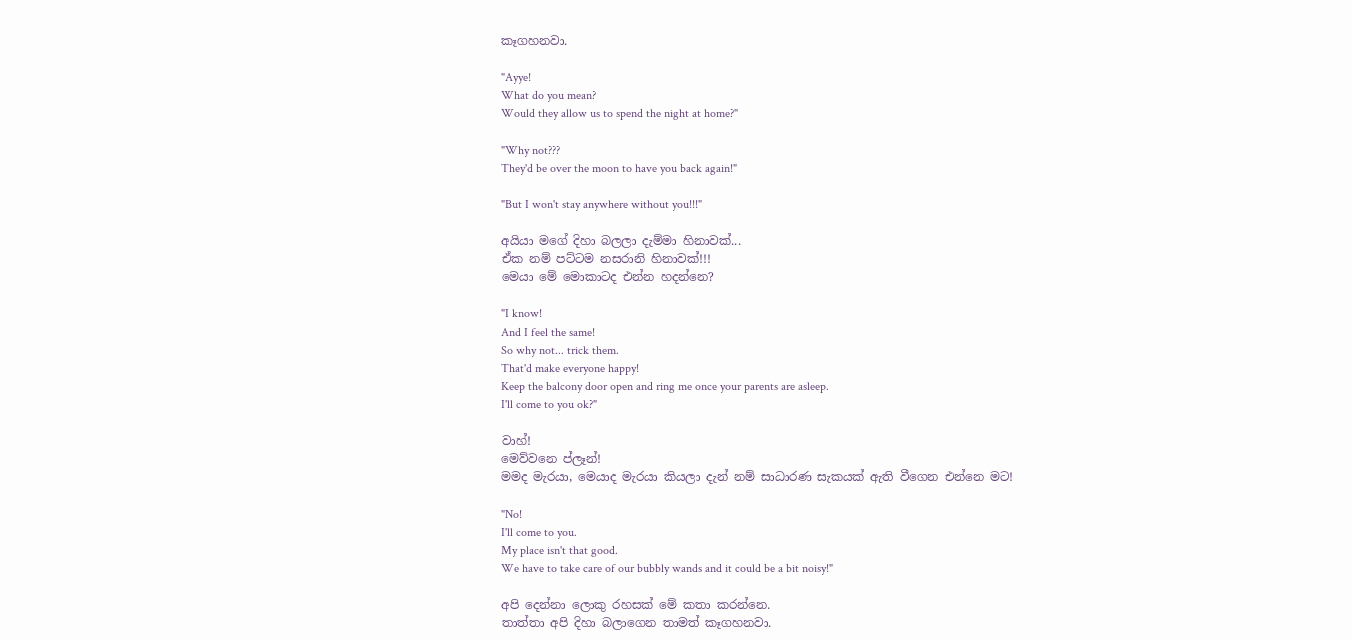කෑගහනවා.

"Ayye!
What do you mean?
Would they allow us to spend the night at home?"

"Why not???
They'd be over the moon to have you back again!"

"But I won't stay anywhere without you!!!"

අයියා මගේ දිහා බලලා දැම්මා හිනාවක්...
ඒක නම් පට්ටම නසරානි හිනාවක්!!!
මෙයා මේ මොකාටද එන්න හදන්නෙ?

"I know!
And I feel the same!
So why not... trick them.
That'd make everyone happy!
Keep the balcony door open and ring me once your parents are asleep.
I'll come to you ok?"

වාහ්!
මෙව්වනෙ ප්ලෑන්!
මමද මැරයා, මෙයාද මැරයා කියලා දැන් නම් සාධාරණ සැකයක් ඇති වීගෙන එන්නෙ මට!

"No!
I'll come to you.
My place isn't that good.
We have to take care of our bubbly wands and it could be a bit noisy!"

අපි දෙන්නා ලොකු රහසක් මේ කතා කරන්නෙ.
තාත්තා අපි දිහා බලාගෙන තාමත් කෑගහනවා.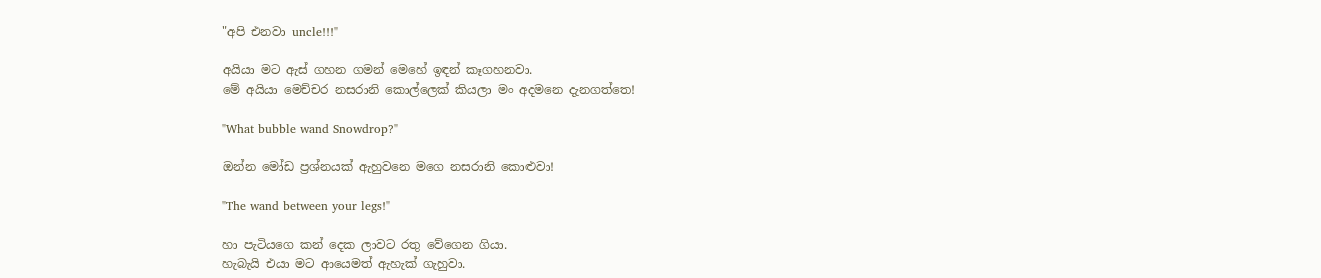"අපි එනවා uncle!!!"

අයියා මට ඇස් ගහන ගමන් මෙහේ ඉඳන් කෑගහනවා.
මේ අයියා මෙච්චර නසරානි කොල්ලෙක් කියලා මං අදමනෙ දැනගත්තෙ!

"What bubble wand Snowdrop?"

ඔන්න මෝඩ ප්‍රශ්නයක් ඇහුවනෙ මගෙ නසරානි කොළුවා!

"The wand between your legs!"

හා පැටියගෙ කන් දෙක ලාවට රතු වේගෙන ගියා.
හැබැයි එයා මට ආයෙමත් ඇහැක් ගැහුවා.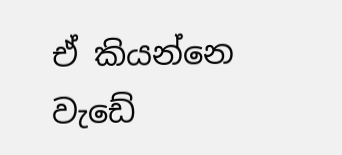ඒ කියන්නෙ වැඩේ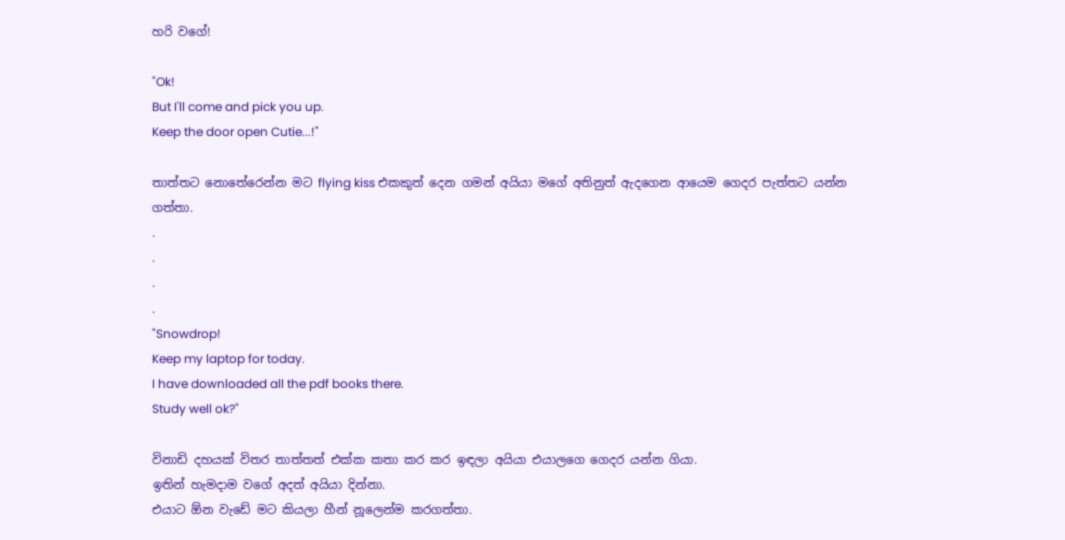හරි වගේ!

"Ok!
But I'll come and pick you up.
Keep the door open Cutie...!"

තාත්තට නොතේරෙන්න මට flying kiss එකකුත් දෙන ගමන් අයියා මගේ අතිනුත් ඇදගෙන ආයෙම ගෙදර පැත්තට යන්න ගත්තා.
.
.
.
.
"Snowdrop!
Keep my laptop for today.
I have downloaded all the pdf books there.
Study well ok?"

විනාඩි දහයක් විතර තාත්තත් එක්ක කතා කර කර ඉඳලා අයියා එයාලගෙ ගෙදර යන්න ගියා.
ඉතින් හැමදාම වගේ අදත් අයියා දින්නා.
එයාට ඕන වැඩේ මට කියලා හීන් නූලෙන්ම කරගත්තා.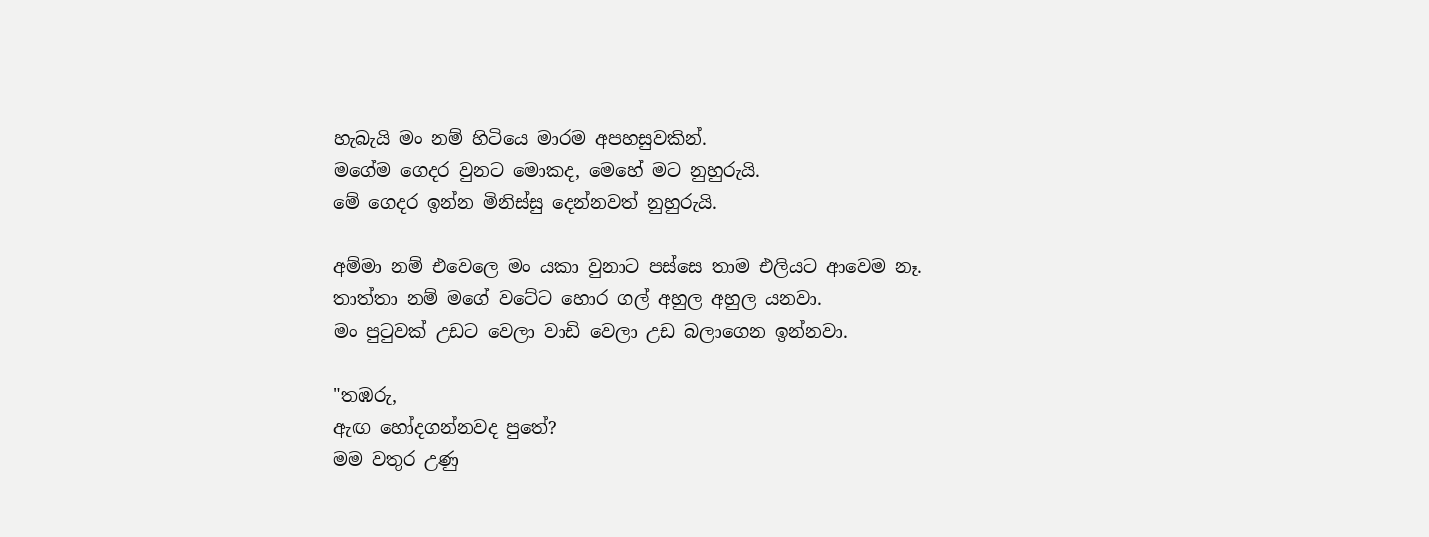හැබැයි මං නම් හිටියෙ මාරම අපහසුවකින්.
මගේම ගෙදර වුනට මොකද, මෙහේ මට නුහුරුයි.
මේ ගෙදර ඉන්න මිනිස්සු දෙන්නවත් නුහුරුයි.

අම්මා නම් එවෙලෙ මං යකා වුනාට පස්සෙ තාම එලියට ආවෙම නෑ.
තාත්තා නම් මගේ වටේට හොර ගල් අහුල අහුල යනවා.
මං පුටුවක් උඩට වෙලා වාඩි වෙලා උඩ බලාගෙන ඉන්නවා.

"තඹරු,
ඇඟ හෝදගන්නවද පුතේ?
මම වතුර උණු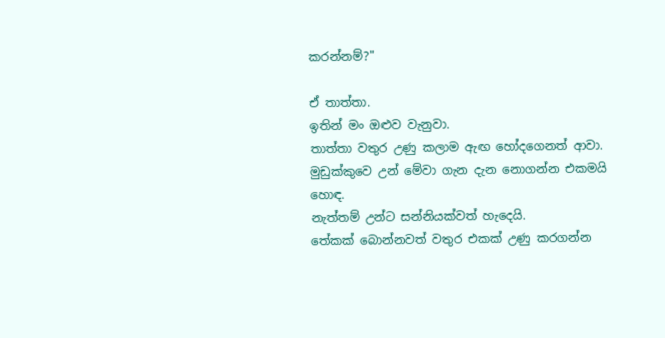කරන්නම්?"

ඒ තාත්තා.
ඉතින් මං ඔළුව වැනුවා.
තාත්තා වතුර උණු කලාම ඇඟ හෝදගෙනත් ආවා.
මුඩුක්කුවෙ උන් මේවා ගැන දැන නොගන්න එකමයි හොඳ.
නැත්තම් උන්ට සන්නියක්වත් හැදෙයි.
තේකක් බොන්නවත් වතුර එකක් උණු කරගන්න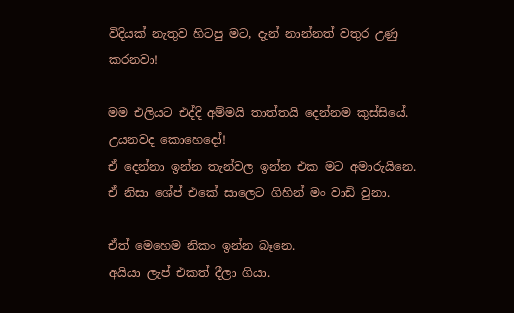විදියක් නැතුව හිටපු මට, දැන් නාන්නත් වතුර උණු කරනවා!

මම එලියට එද්දි අම්මයි තාත්තයි දෙන්නම කුස්සියේ.
උයනවද කොහෙදෝ!
ඒ දෙන්නා ඉන්න තැන්වල ඉන්න එක මට අමාරුයිනෙ.
ඒ නිසා ශේප් එකේ සාලෙට ගිහින් මං වාඩි වුනා.

ඒත් මෙහෙම නිකං ඉන්න බෑනෙ.
අයියා ලැප් එකත් දීලා ගියා.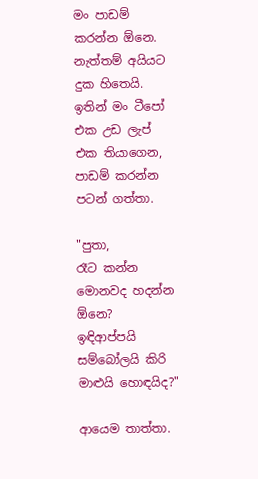මං පාඩම් කරන්න ඕනෙ.
නැත්තම් අයියට දුක හිතෙයි.
ඉතින් මං ටීපෝ එක උඩ ලැප් එක තියාගෙන, පාඩම් කරන්න පටන් ගත්තා.

"පුතා,
රෑට කන්න මොනවද හදන්න ඕනෙ?
ඉඳිආප්පයි සම්බෝලයි කිරි මාළුයි හොඳයිද?"

ආයෙම තාත්තා.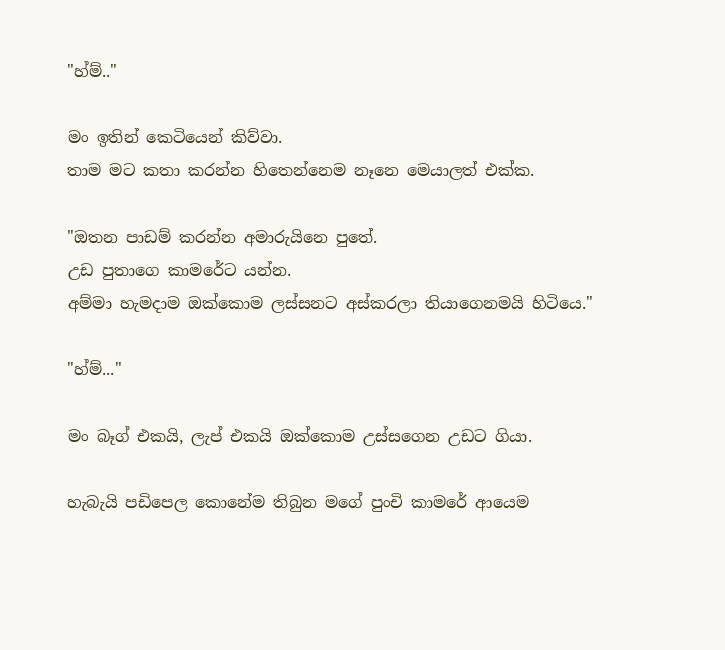"හ්ම්.."

මං ඉතින් කෙටියෙන් කිව්වා.
තාම මට කතා කරන්න හිතෙන්නෙම නෑනෙ මෙයාලත් එක්ක.

"ඔතන පාඩම් කරන්න අමාරුයිනෙ පුතේ.
උඩ පුතාගෙ කාමරේට යන්න.
අම්මා හැමදාම ඔක්කොම ලස්සනට අස්කරලා තියාගෙනමයි හිටියෙ."

"හ්ම්..."

මං බෑග් එකයි, ලැප් එකයි ඔක්කොම උස්සගෙන උඩට ගියා.

හැබැයි පඩිපෙල කොනේම තිබුන මගේ පුංචි කාමරේ ආයෙම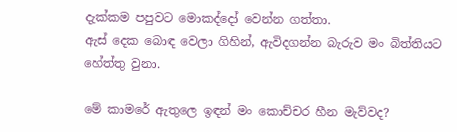දැක්කම පපුවට මොකද්දෝ වෙන්න ගත්තා.
ඇස් දෙක බොඳ වෙලා ගිහින්, ඇවිදගන්න බැරුව මං බිත්තියට හේත්තු වුනා.

මේ කාමරේ ඇතුලෙ ඉඳන් මං කොච්චර හීන මැව්වද?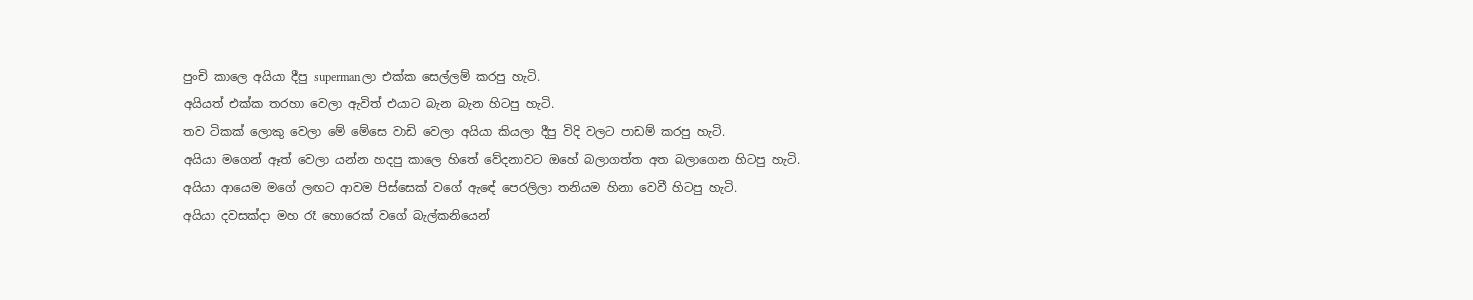පුංචි කාලෙ අයියා දීපු supermanලා එක්ක සෙල්ලම් කරපු හැටි.
අයියත් එක්ක තරහා වෙලා ඇවිත් එයාට බැන බැන හිටපු හැටි.
තව ටිකක් ලොකු වෙලා මේ මේසෙ වාඩි වෙලා අයියා කියලා දීපු විදි වලට පාඩම් කරපු හැටි.
අයියා මගෙන් ඈත් වෙලා යන්න හදපු කාලෙ හිතේ වේදනාවට ඔහේ බලාගත්ත අත බලාගෙන හිටපු හැටි.
අයියා ආයෙම මගේ ලඟට ආවම පිස්සෙක් වගේ ඇඳේ පෙරලිලා තනියම හිනා වෙවී හිටපු හැටි.
අයියා දවසක්දා මහ රෑ හොරෙක් වගේ බැල්කනියෙන්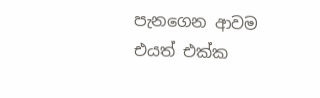පැනගෙන ආවම එයත් එක්ක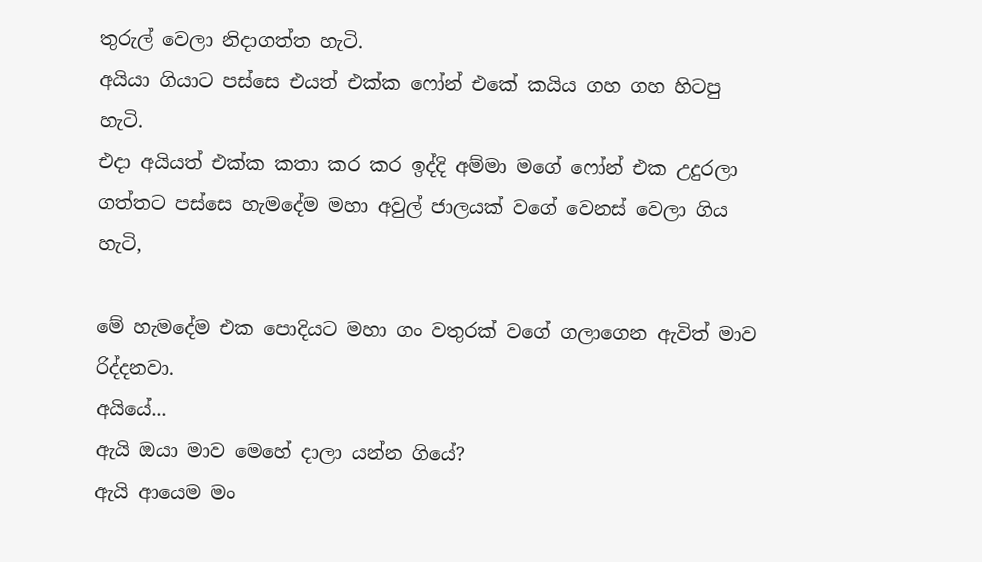තුරුල් වෙලා නිදාගත්ත හැටි.
අයි‍යා ගියාට පස්සෙ එයත් එක්ක ෆෝන් එකේ කයිය ගහ ගහ හිටපු හැටි.
එදා අයියත් එක්ක කතා කර කර ඉද්දි අම්මා මගේ ෆෝන් එක උදුරලා ගත්තට පස්සෙ හැමදේම මහා අවුල් ජාලයක් වගේ වෙනස් වෙලා ගිය හැටි,

මේ හැමදේම එක පොදියට මහා ගං වතුරක් වගේ ගලාගෙන ඇවිත් මාව රිද්දනවා.
අයියේ...
ඇයි ඔයා මාව මෙහේ දාලා යන්න ගියේ?
ඇයි ආයෙම මං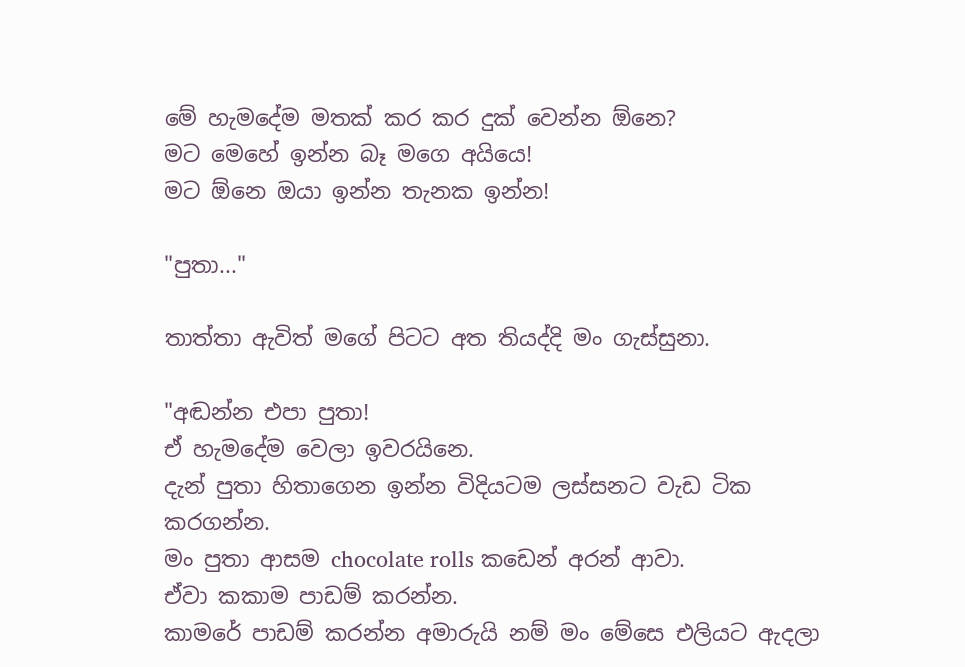මේ හැමදේම මතක් කර කර දුක් වෙන්න ඕනෙ?
මට මෙහේ ඉන්න බෑ මගෙ අයියෙ!
මට ඕනෙ ඔයා ඉන්න තැනක ඉන්න!

"පුතා..."

තාත්තා ඇවිත් මගේ පිටට අත තියද්දි මං ගැස්සුනා.

"අඬන්න එපා පුතා!
ඒ හැමදේම වෙලා ඉවරයිනෙ.
දැන් පුතා හිතාගෙන ඉන්න විදියටම ලස්සනට වැඩ ටික කරගන්න.
මං පුතා ආසම chocolate rolls කඩෙන් අරන් ආවා.
ඒවා කකාම පාඩම් කරන්න.
කාමරේ පාඩම් කරන්න අමාරුයි නම් මං මේසෙ එලියට ඇදලා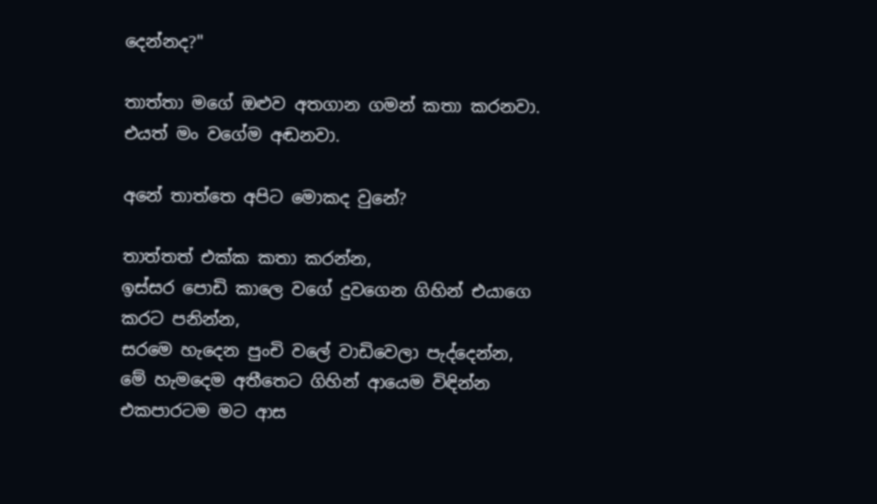දෙන්නද?"

තාත්තා මගේ ඔළුව අතගාන ගමන් කතා කරනවා.
එයත් මං වගේම අඬනවා.

අනේ තාත්තෙ අපිට මොකද වුනේ?

තාත්තත් එක්ක කතා කරන්න,
ඉස්සර පොඩි කාලෙ වගේ දුවගෙන ගිහින් එයාගෙ කරට පනින්න,
සරමෙ හැදෙන පුංචි වලේ වාඩිවෙලා පැද්දෙන්න,
මේ හැමදෙම අතීතෙට ගිහින් ආයෙම විඳින්න එකපාරටම මට ආස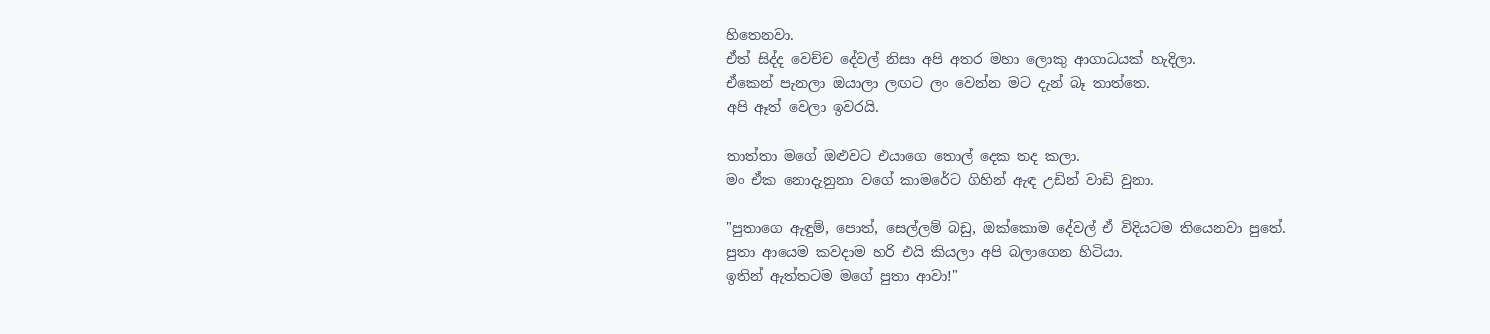හිතෙනවා.
ඒත් සිද්ද වෙච්ච දේවල් නිසා අපි අතර මහා ලොකු ආගාධයක් හැදිලා.
ඒකෙන් පැනලා ඔයාලා ලඟට ලං වෙන්න මට දැන් බෑ තාත්තෙ.
අපි ඈත් වෙලා ඉවරයි.

තාත්තා මගේ ඔළුවට එයාගෙ තොල් දෙක තද කලා.
මං ඒක නොදැනුනා වගේ කාමරේට ගිහින් ඇඳ උඩින් වාඩි වුනා.

"පුතාගෙ ඇඳුම්, පොත්, සෙල්ලම් බඩු, ඔක්කොම දේවල් ඒ විදියටම තියෙනවා පුතේ.
පුතා ආයෙම කවදාම හරි එයි කියලා අපි බලාගෙන හිටියා.
ඉතින් ඇත්තටම මගේ පුතා ආවා!"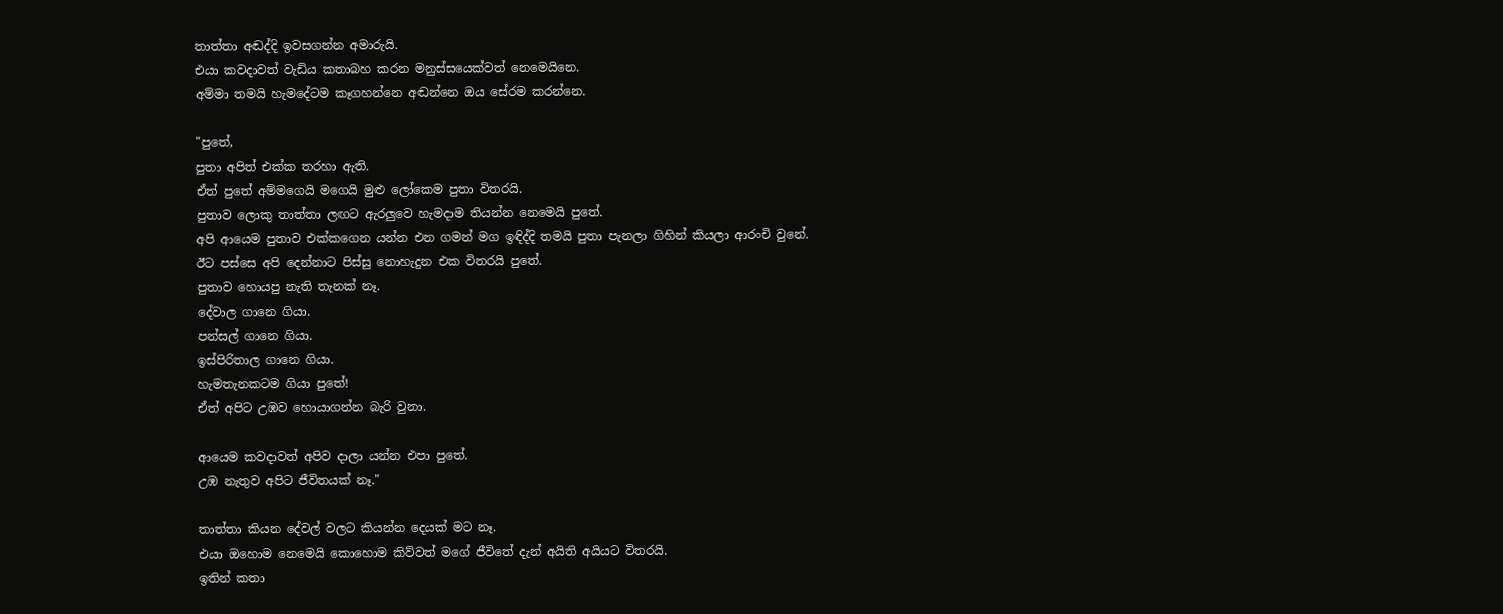තාත්තා අඬද්දි ඉවසගන්න අමාරුයි.
එයා කවදාවත් වැඩිය කතාබහ කරන මනුස්සයෙක්වත් නෙමෙයිනෙ.
අම්මා තමයි හැමදේටම කෑගහන්නෙ අඬන්නෙ ඔය සේරම කරන්නෙ.

"පුතේ,
පුතා අපිත් එක්ක තරහා ඇති.
ඒත් පුතේ අම්මගෙයි මගෙයි මුළු ලෝකෙම පුතා විතරයි.
පුතාව ලොකු තාත්තා ලඟට ඇරලුවෙ හැමදාම තියන්න නෙමෙයි පුතේ.
අපි ආයෙම පුතාව එක්කගෙන යන්න එන ගමන් මග ඉඳිද්දි තමයි පුතා පැනලා ගිහින් කියලා ආරංචි වුනේ.
ඊට පස්සෙ අපි දෙන්නාට පිස්සු නොහැදුන එක විතරයි පුතේ.
පුතාව හොයපු නැති තැනක් නෑ.
දේවාල ගානෙ ගියා.
පන්සල් ගානෙ ගියා.
ඉස්පිරිතාල ගානෙ ගියා.
හැමතැනකටම ගියා පුතේ!
ඒත් අපිට උඹව හොයාගන්න බැරි වුනා.

ආයෙම කවදාවත් අපිව දාලා යන්න එපා පුතේ.
උඹ නැතුව අපිට ජීවිතයක් නෑ."

තාත්තා කියන දේවල් වලට කියන්න දෙයක් මට නෑ.
එයා ඔහොම නෙමෙයි කොහොම කිව්වත් මගේ ජීවිතේ දැන් අයිති අයියට විතරයි.
ඉතින් කතා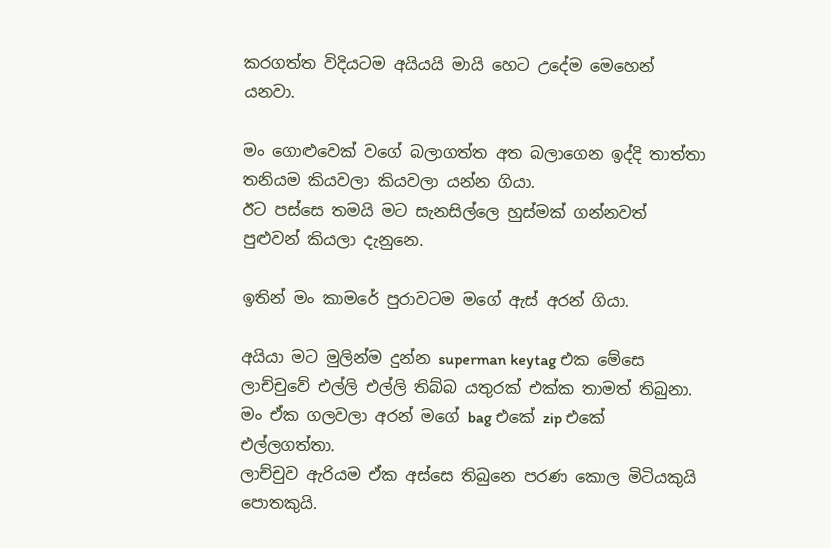කරගත්ත විදියටම අයියයි මායි හෙට උදේම මෙහෙන් යනවා.

මං ගොළුවෙක් වගේ බලාගත්ත අත බලාගෙන ඉද්දි තාත්තා තනියම කියවලා කියවලා යන්න ගියා.
ඊට පස්සෙ තමයි මට සැනසිල්ලෙ හුස්මක් ගන්නවත් පුළුවන් කියලා දැනුනෙ.

ඉතින් මං කාමරේ පුරාවටම මගේ ඇස් අරන් ගියා.

අයියා මට මුලින්ම දුන්න superman keytag එක මේසෙ ලාච්චුවේ එල්ලි එල්ලි තිබ්බ යතුරක් එක්ක තාමත් තිබුනා.
මං ඒක ගලවලා අරන් මගේ bag එකේ zip එකේ එල්ලගත්තා.
ලාච්චුව ඇරියම ඒක අස්සෙ තිබුනෙ පරණ කොල මිටියකුයි පොතකුයි.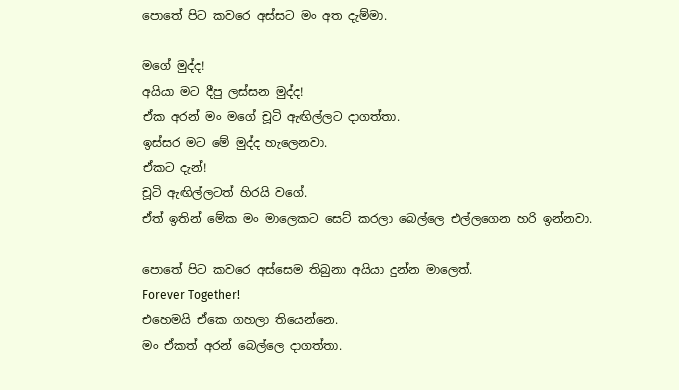පොතේ පිට කවරෙ අස්සට මං අත දැම්මා.

මගේ මුද්ද!
අයියා මට දීපු ලස්සන මුද්ද!
ඒක අරන් මං මගේ චූටි ඇඟිල්ලට දාගත්තා.
ඉස්සර මට මේ මුද්ද හැලෙනවා.
ඒකට දැන්!
චූටි ඇඟිල්ලටත් හිරයි වගේ.
ඒත් ඉතින් මේක මං මාලෙකට සෙට් කරලා බෙල්ලෙ එල්ලගෙන හරි ඉන්නවා.

පොතේ පිට කවරෙ අස්සෙම තිබුනා අයියා දුන්න මාලෙත්.
Forever Together!
එහෙමයි ඒකෙ ගහලා තියෙන්නෙ.
මං ඒකත් අරන් බෙල්ලෙ දාගත්තා.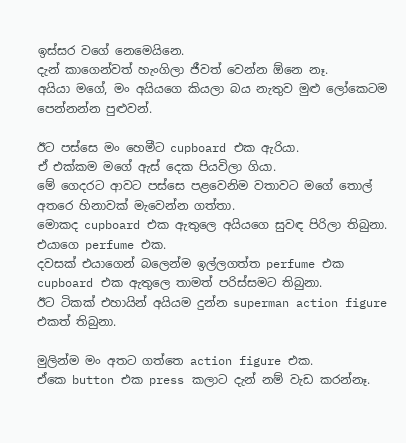ඉස්සර වගේ නෙමෙයිනෙ.
දැන් කාගෙන්වත් හැංගිලා ජීවත් වෙන්න ඕනෙ නෑ.
අයියා මගේ, මං අයියගෙ කියලා බය නැතුව මුළු ලෝකෙටම පෙන්නන්න පුළුවන්.

ඊට පස්සෙ මං හෙමීට cupboard එක ඇරියා.
ඒ එක්කම මගේ ඇස් දෙක පියවිලා ගියා.
මේ ගෙදරට ආවට පස්සෙ පළවෙනිම වතාවට මගේ තොල් අතරෙ හිනාවක් මැවෙන්න ගත්තා.
මොකද cupboard එක ඇතුලෙ අයියගෙ සුවඳ පිරිලා තිබුනා.
එයාගෙ perfume එක.
දවසක් එයාගෙන් බලෙන්ම ඉල්ලගත්ත perfume එක cupboard එක ඇතුලෙ තාමත් පරිස්සමට තිබුනා.
ඊට ටිකක් එහායින් අයියම දුන්න superman action figure එකත් තිබුනා.

මුලින්ම මං අතට ගත්තෙ action figure එක.
ඒකෙ button එක press කලාට දැන් නම් වැඩ කරන්නෑ.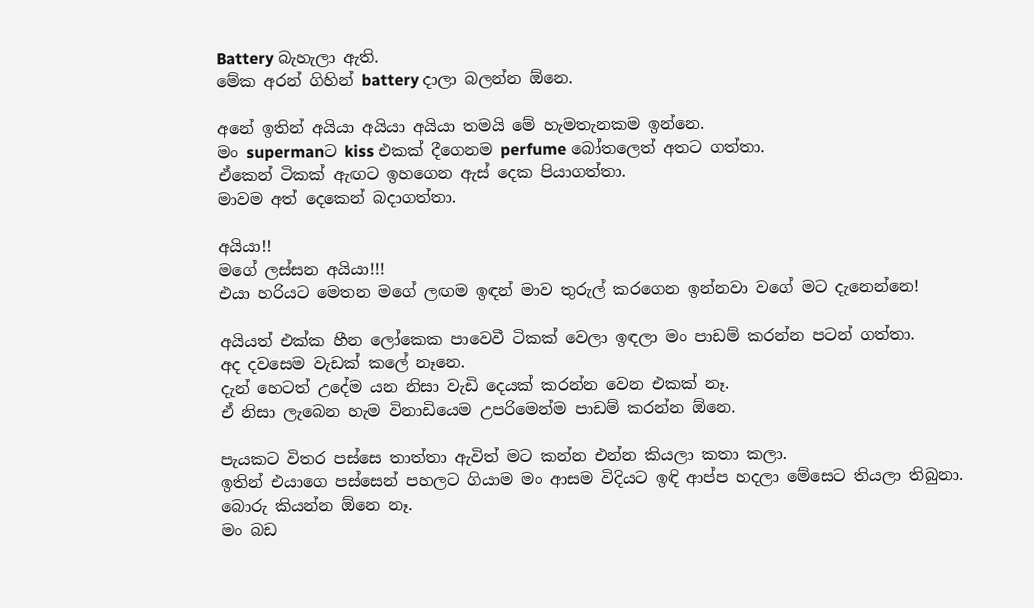Battery බැහැලා ඇති.
මේක අරන් ගිහින් battery දාලා බලන්න ඕනෙ.

අනේ ඉතින් අයියා අයියා අයියා තමයි මේ හැමතැනකම ඉන්නෙ.
මං supermanට kiss එකක් දීගෙනම perfume බෝතලෙත් අතට ගත්තා.
ඒකෙන් ටිකක් ඇඟට ඉහගෙන ඇස් දෙක පියාගත්තා.
මාවම අත් දෙකෙන් බදාගත්තා.

අයියා!!
මගේ ලස්සන අයියා!!!
එයා හරියට මෙතන මගේ ලඟම ඉඳන් මාව තුරුල් කරගෙන ඉන්නවා වගේ මට දැනෙන්නෙ!

අයියත් එක්ක හීන ලෝකෙක පාවෙවී ටිකක් වෙලා ඉඳලා මං පාඩම් කරන්න පටන් ගත්තා.
අද දවසෙම වැඩක් කලේ නෑනෙ.
දැන් හෙටත් උදේම යන නිසා වැඩි දෙයක් කරන්න වෙන එකක් නෑ.
ඒ නිසා ලැබෙන හැම විනාඩියෙම උපරිමෙන්ම පාඩම් කරන්න ඕනෙ.

පැයකට විතර පස්සෙ තාත්තා ඇවිත් මට කන්න එන්න කියලා කතා කලා.
ඉතින් එයාගෙ පස්සෙන් පහලට ගියාම මං ආසම විදියට ඉඳි ආප්ප හදලා මේසෙට තියලා තිබුනා.
බොරු කියන්න ඕනෙ නෑ.
මං බඩ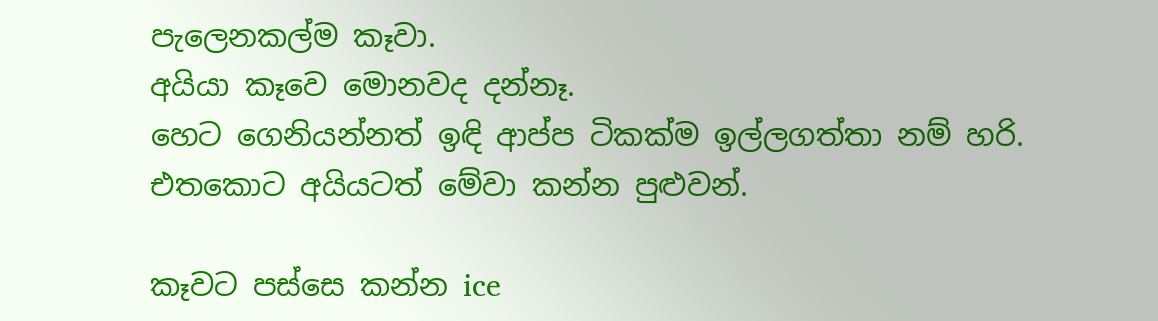පැලෙනකල්ම කෑවා.
අයියා කෑවෙ මොනවද දන්නෑ.
හෙට ගෙනියන්නත් ඉඳි ආප්ප ටිකක්ම ඉල්ලගත්තා නම් හරි.
එතකොට අයියටත් මේවා කන්න පුළුවන්.

කෑවට පස්සෙ කන්න ice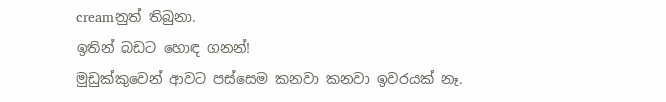creamනුත් තිබුනා.
ඉතින් බඩට හොඳ ගනන්!
මුඩුක්කුවෙන් ආවට පස්සෙම කනවා කනවා ඉවරයක් නෑ.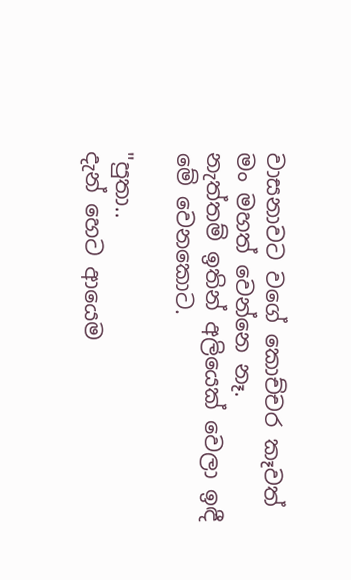වාසනාවට වගේ කොච්චර කෑවත් මං මහත් වෙන්නෙ නෑ.
නැත්තම් ඉතින් අලියෙක් වෙලා ඉඳී මේ වෙනකොට.

"පුතා..
දැන් හෙට ආයෙම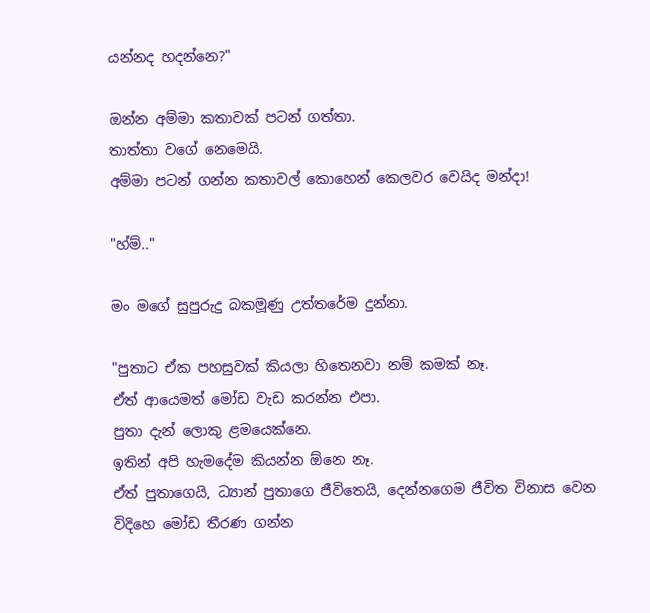යන්නද හදන්නෙ?"

ඔන්න අම්මා කතාවක් පටන් ගත්තා.
තාත්තා වගේ නෙමෙයි.
අම්මා පටන් ගන්න කතාවල් කොහෙන් කෙලවර වෙයිද මන්දා!

"හ්ම්.."

මං මගේ සුපුරුදු බකමූණු උත්තරේම දුන්නා.

"පුතාට ඒක පහසුවක් කියලා හිතෙනවා නම් කමක් නෑ.
ඒත් ආයෙමත් මෝඩ වැඩ කරන්න එපා.
පුතා දැන් ලොකු ළමයෙක්නෙ.
ඉතින් අපි හැමදේම කියන්න ඕනෙ නෑ.
ඒත් පුතාගෙයි, ධ්‍යාන් පුතාගෙ ජීවිතෙයි, දෙන්නගෙම ජීවිත විනාස වෙන විදිහෙ මෝඩ තීරණ ගන්න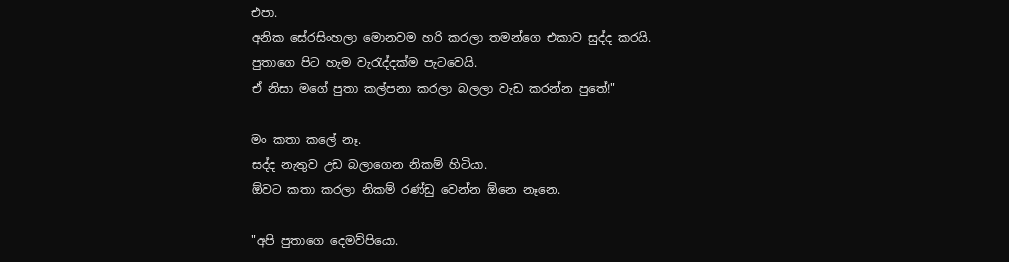එපා.
අනික සේරසිංහලා මොනවම හරි කරලා තමන්ගෙ එකාව සුද්ද කරයි.
පුතාගෙ පිට හැම වැරැද්දක්ම පැටවෙයි.
ඒ නිසා මගේ පුතා කල්පනා කරලා බලලා වැඩ කරන්න පුතේ!"

මං කතා කලේ නෑ.
සද්ද නැතුව උඩ බලාගෙන නිකම් හිටියා.
ඕවට කතා කරලා නිකම් රණ්ඩු වෙන්න ඕනෙ නෑනෙ.

"අපි පුතාගෙ දෙමව්පියො.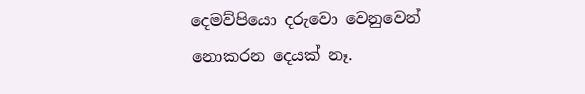දෙමව්පියො දරුවො වෙනුවෙන් නොකරන දෙයක් නෑ.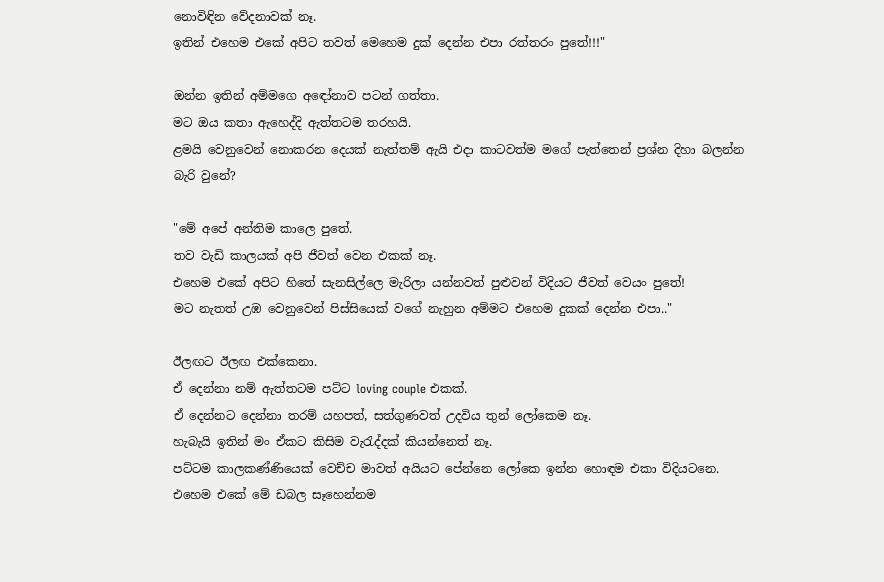නොවිඳින වේදනාවක් නෑ.
ඉතින් එහෙම එකේ අපිට තවත් මෙහෙම දුක් දෙන්න එපා රත්තරං පුතේ!!!"

ඔන්න ඉතින් අම්මගෙ අඳෝනාව පටන් ගත්තා.
මට ඔය කතා ඇහෙද්දි ඇත්තටම තරහයි.
ළමයි වෙනුවෙන් නොකරන දෙයක් නැත්තම් ඇයි එදා කාටවත්ම මගේ පැත්තෙන් ප්‍රශ්න දිහා බලන්න බැරි වුනේ?

"මේ අපේ අන්තිම කාලෙ පුතේ.
තව වැඩි කාලයක් අපි ජීවත් වෙන එකක් නෑ.
එහෙම එකේ අපිට හිතේ සැනසිල්ලෙ මැරිලා යන්නවත් පුළුවන් විදියට ජීවත් වෙයං පුතේ!
මට නැතත් උඹ වෙනුවෙන් පිස්සියෙක් වගේ නැහුන අම්මට එහෙම දුකක් දෙන්න එපා.."

ඊලඟට ඊලඟ එක්කෙනා.
ඒ දෙන්නා නම් ඇත්තටම පට්ට loving couple එකක්.
ඒ දෙන්නට දෙන්නා තරම් යහපත්, සත්ගුණවත් උදවිය තුන් ලෝකෙම නෑ.
හැබැයි ඉතින් මං ඒකට කිසිම වැරැද්දක් කියන්නෙත් නෑ.
පට්ටම කාලකණ්ණියෙක් වෙච්ච මාවත් අයියට පේන්නෙ ලෝකෙ ඉන්න හොඳම එකා විදියටනෙ.
එහෙම එකේ මේ ඩබල සෑහෙන්නම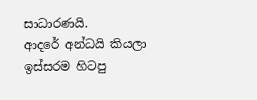සාධාරණයි.
ආදරේ අන්ධයි කියලා ඉස්සරම හිටපු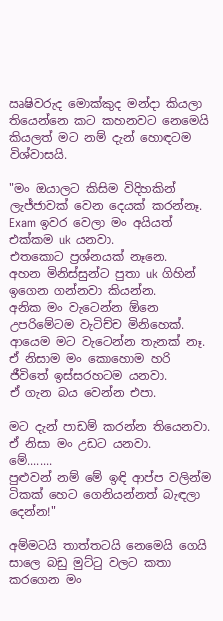ඍෂිවරුද මොක්කුද මන්දා කියලා තියෙන්නෙ කට කහනවට නෙමෙයි කියලත් මට නම් දැන් හොඳටම විශ්වාසයි.

"මං ඔයාලට කිසිම විදිහකින් ලැජ්ජාවක් වෙන දෙයක් කරන්නෑ.
Exam ඉවර වෙලා මං අයියත් එක්කම uk යනවා.
එතකොට ප්‍රශ්නයක් නෑනෙ.
අහන මිනිස්සුන්ට පුතා uk ගිහින් ඉගෙන ගන්නවා කියන්න.
අනික මං වැටෙන්න ඕනෙ උපරිමේටම වැටිච්ච මිනිහෙක්.
ආයෙම මට වැටෙන්න තැනක් නෑ.
ඒ නිසාම මං කොහොම හරි ජීවිතේ ඉස්සරහටම යනවා.
ඒ ගැන බය වෙන්න එපා.

මට දැන් පාඩම් කරන්න තියෙනවා.
ඒ නිසා මං උඩට යනවා.
මේ........
පුළුවන් නම් මේ ඉඳි ආප්ප වලින්ම ටිකක් හෙට ගෙනියන්නත් බැඳලා දෙන්න!"

අම්මටයි තාත්තටයි නෙමෙයි ගෙයි සාලෙ බඩු මුට්ටු වලට කතා කරගෙන මං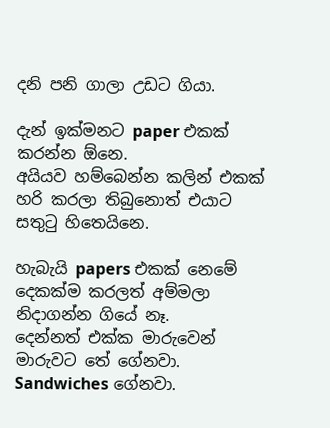දනි පනි ගාලා උඩට ගියා.

දැන් ඉක්මනට paper එකක් කරන්න ඕනෙ.
අයියව හම්බෙන්න කලින් එකක් හරි කරලා තිබුනොත් එයාට සතුටු හිතෙයිනෙ.

හැබැයි papers එකක් නෙමේ දෙකක්ම කරලත් අම්මලා නිදාගන්න ගියේ නෑ.
දෙන්නත් එක්ක මාරුවෙන් මාරුවට තේ ගේනවා.
Sandwiches ගේනවා.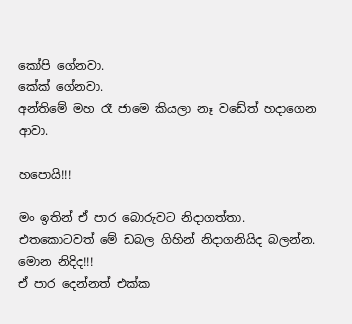කෝපි ගේනවා.
කේක් ගේනවා.
අන්තිමේ මහ රෑ ජාමෙ කියලා නෑ වඩේත් හදාගෙන ආවා.

හපොයි!!!

මං ඉතින් ඒ පාර බොරුවට නිදාගත්තා.
එතකොටවත් මේ ඩබල ගිහින් නිදාගනියිද බලන්න.
මොන නිදිද!!!
ඒ පාර දෙන්නත් එක්ක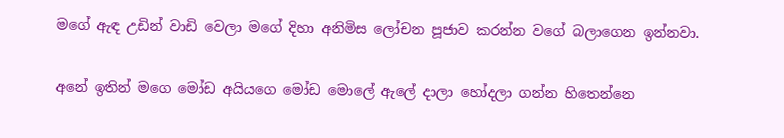මගේ ඇඳ උඩින් වාඩි වෙලා මගේ දිහා අනිමිස ලෝචන පූජාව කරන්න වගේ බලාගෙන ඉන්නවා.

අනේ ඉතින් මගෙ මෝඩ අයියගෙ මෝඩ මොලේ ඇලේ දාලා හෝදලා ගන්න හිතෙන්නෙ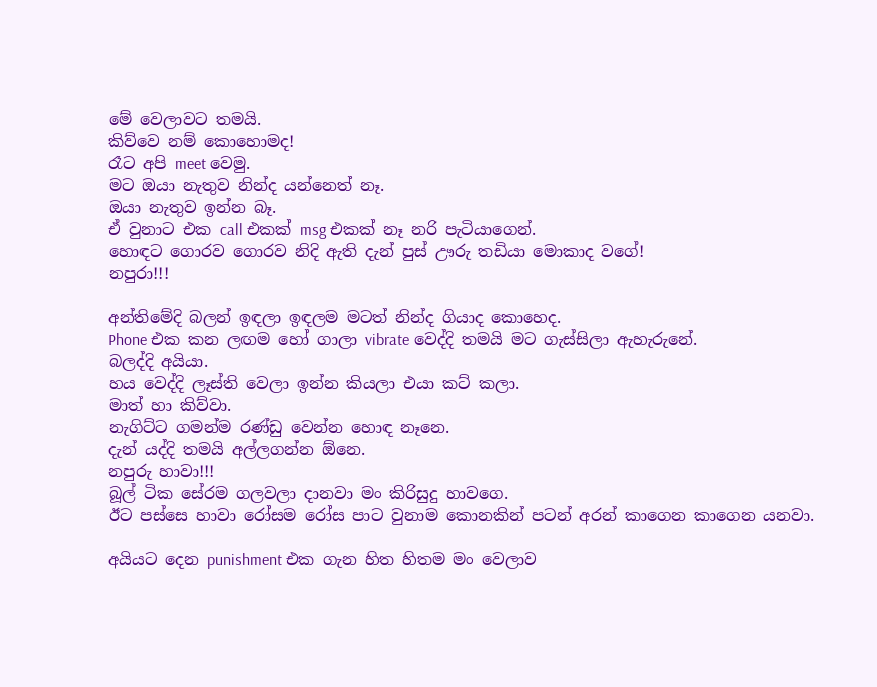මේ වෙලාවට තමයි.
කිව්වෙ නම් කොහොමද!
රෑට අපි meet වෙමු.
මට ඔයා නැතුව නින්ද යන්නෙත් නෑ.
ඔයා නැතුව ඉන්න බෑ.
ඒ වුනාට එක call එකක් msg එකක් නෑ නරි පැටියාගෙන්.
හොඳට ගොරව ගොරව නිදි ඇති දැන් පුස් ඌරු තඩියා මොකාද වගේ!
නපුරා!!!

අන්තිමේදි බලන් ඉඳලා ඉඳලම මටත් නින්ද ගියාද කොහෙද.
Phone එක කන ලඟම හෝ ගාලා vibrate වෙද්දි තමයි මට ගැස්සිලා ඇහැරුනේ.
බලද්දි අයියා.
හය වෙද්දි ලෑස්ති වෙලා ඉන්න කියලා එයා කට් කලා.
මාත් හා කිව්වා.
නැගිට්ට ගමන්ම රණ්ඩු වෙන්න හොඳ නෑනෙ.
දැන් යද්දි තමයි අල්ලගන්න ඕනෙ.
නපුරු හාවා!!!
බූල් ටික සේරම ගලවලා දානවා මං කිරිසුදු හාවගෙ.
ඊට පස්සෙ හාවා රෝසම රෝස පාට වුනාම කොනකින් පටන් අරන් කාගෙන කාගෙන යනවා.

අයියට දෙන punishment එක ගැන හිත හිතම මං වෙලාව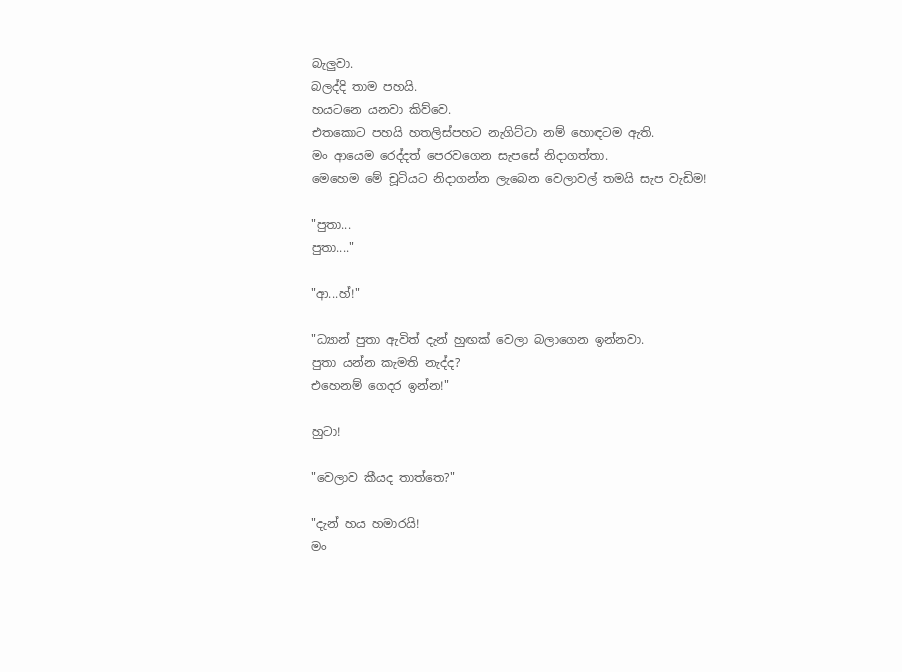බැලුවා.
බලද්දි තාම පහයි.
හයටනෙ යනවා කිව්වෙ.
එතකොට පහයි හතලිස්පහට නැගිට්ටා නම් හොඳටම ඇති.
මං ආයෙම රෙද්දත් පෙරවගෙන සැපසේ නිදාගත්තා.
මෙහෙම මේ චූටියට නිදාගන්න ලැබෙන වෙලාවල් තමයි සැප වැඩිම!

"පුතා...
පුතා...."

"ආ...හ්!"

"ධ්‍යාන් පුතා ඇවිත් දැන් හුඟක් වෙලා බලාගෙන ඉන්නවා.
පුතා යන්න කැමති නැද්ද?
එහෙනම් ගෙදර ඉන්න!"

හුටා!

"වෙලාව කීයද තාත්තෙ?"

"දැන් හය හමාරයි!
මං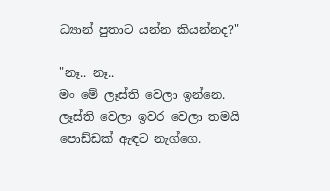ධ්‍යාන් පුතාට යන්න කියන්නද?"

"නෑ.. නෑ..
මං මේ ලෑස්ති වෙලා ඉන්නෙ.
ලෑස්ති වෙලා ඉවර වෙලා තමයි පොඩ්ඩක් ඇඳට නැග්ගෙ.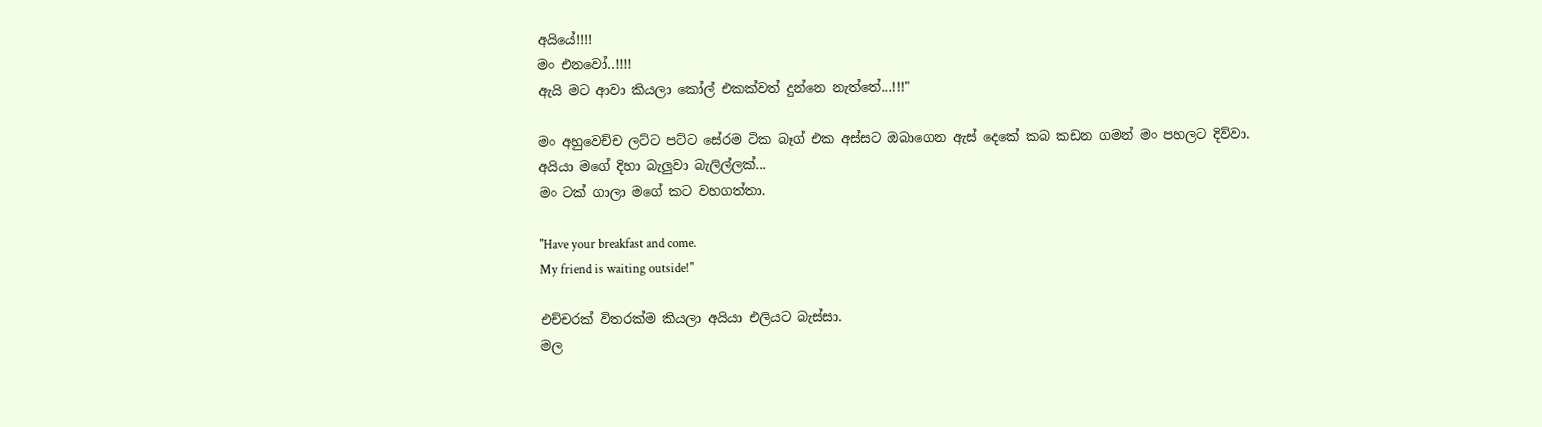අයියේ!!!!
මං එනවෝ..!!!!
ඇයි මට ආවා කියලා කෝල් එකක්වත් දුන්නෙ නැත්තේ...!!!"

මං අහුවෙච්ච ලට්ට පට්ට සේරම ටික බෑග් එක අස්සට ඔබාගෙන ඇස් දෙකේ කබ කඩන ගමන් මං පහලට දිව්වා.
අයියා මගේ දිහා බැලුවා බැලිල්ලක්...
මං ටක් ගාලා මගේ කට වහගත්තා.

"Have your breakfast and come.
My friend is waiting outside!"

එච්චරක් විතරක්ම කියලා අයියා එලියට බැස්සා.
මල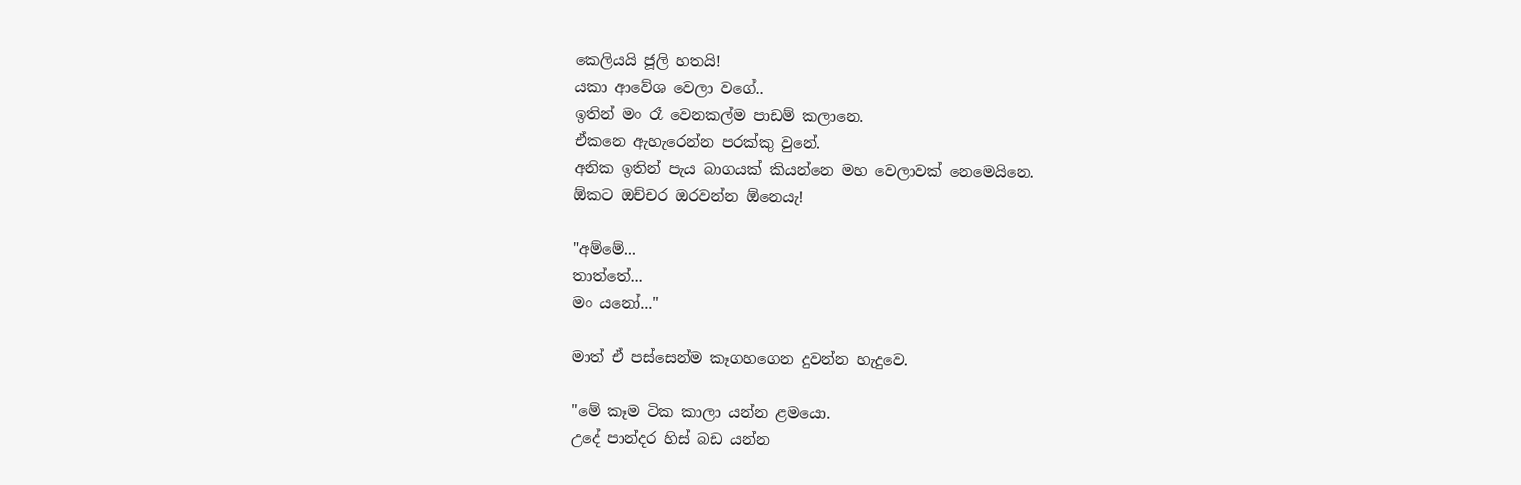කෙලියයි ජූලි හතයි!
යකා ආවේශ වෙලා වගේ..
ඉතින් මං රෑ වෙනකල්ම පාඩම් කලානෙ.
ඒකනෙ ඇහැරෙන්න පරක්කු වුනේ.
අනික ඉතින් පැය බාගයක් කියන්නෙ මහ වෙලාවක් නෙමෙයිනෙ.
ඕකට ඔච්චර ඔරවන්න ඕනෙයැ!

"අම්මේ...
තාත්තේ...
මං යනෝ..."

මාත් ඒ පස්සෙන්ම කෑගහගෙන දුවන්න හැදුවෙ.

"මේ කෑම ටික කාලා යන්න ළමයො.
උදේ පාන්දර හිස් බඩ යන්න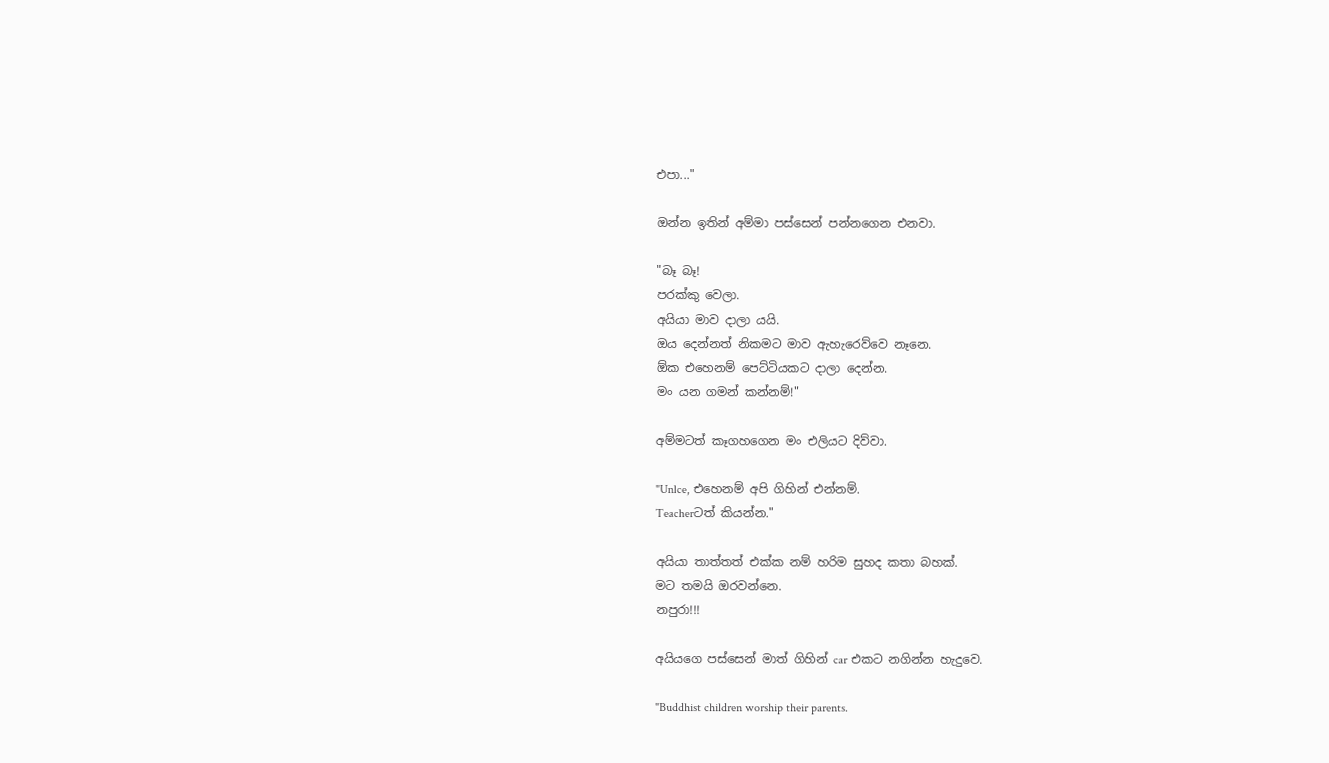එපා..."

ඔන්න ඉතින් අම්මා පස්සෙන් පන්නගෙන එනවා.

"බෑ බෑ!
පරක්කු වෙලා.
අයියා මාව දාලා යයි.
ඔය දෙන්නත් නිකමට මාව ඇහැරෙව්වෙ නෑනෙ.
ඕක එහෙනම් පෙට්ටියකට දාලා දෙන්න.
මං යන ගමන් කන්නම්!"

අම්මටත් කෑගහගෙන මං එලියට දිව්වා.

"Unlce, එහෙනම් අපි ගිහින් එන්නම්.
Teacherටත් කියන්න."

අයියා තාත්තත් එක්ක නම් හරිම සුහද කතා බහක්.
මට තමයි ඔරවන්නෙ.
නපුරා!!!

අයියගෙ පස්සෙන් මාත් ගිහින් car එකට නගින්න හැදුවෙ.

"Buddhist children worship their parents.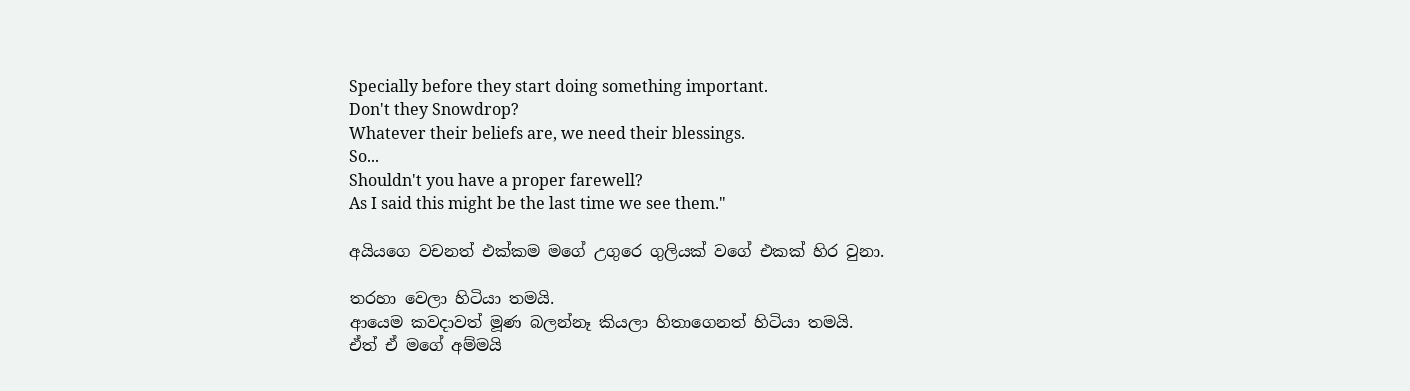Specially before they start doing something important.
Don't they Snowdrop?
Whatever their beliefs are, we need their blessings.
So...
Shouldn't you have a proper farewell?
As I said this might be the last time we see them."

අයියගෙ වචනත් එක්කම මගේ උගුරෙ ගුලියක් වගේ එකක් හිර වුනා.

තරහා වෙලා හිටියා තමයි.
ආයෙම කවදාවත් මූණ බලන්නෑ කියලා හිතාගෙනත් හිටියා තමයි.
ඒත් ඒ මගේ අම්මයි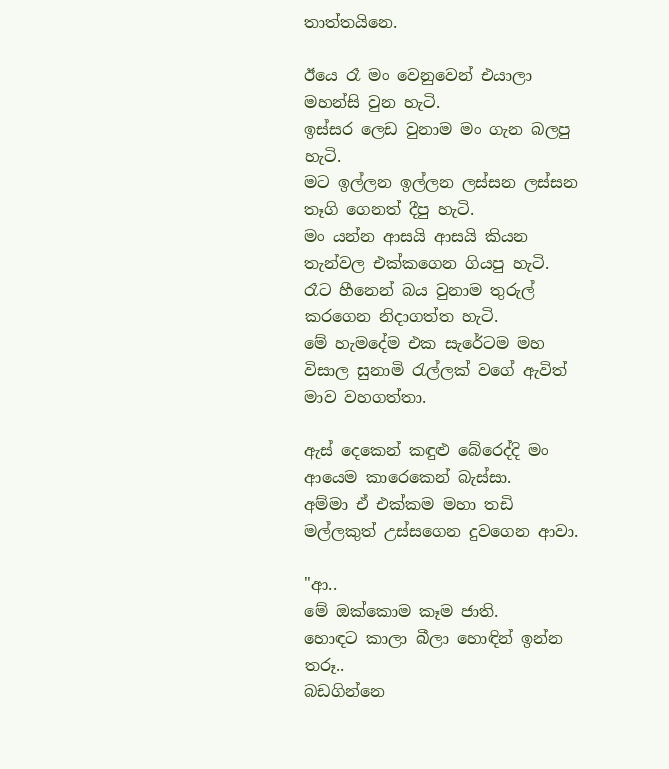තාත්තයිනෙ.

ඊයෙ රෑ මං වෙනුවෙන් එයාලා මහන්සි වුන හැටි.
ඉස්සර ලෙඩ වුනාම මං ගැන බලපු හැටි.
මට ඉල්ලන ඉල්ලන ලස්සන ලස්සන තෑගි ගෙනත් දීපු හැටි.
මං යන්න ආසයි ආසයි කියන තැන්වල එක්කගෙන ගියපු හැටි.
රෑට හීනෙන් බය වුනාම තුරුල් කරගෙන නිදාගත්ත හැටි.
මේ හැමදේම එක සැරේටම මහ විසාල සුනාමි රැල්ලක් වගේ ඇවිත් මාව වහගත්තා.

ඇස් දෙකෙන් කඳුළු බේරෙද්දි මං ආයෙම කාරෙකෙන් බැස්සා.
අම්මා ඒ එක්කම මහා තඩි මල්ලකුත් උස්සගෙන දුවගෙන ආවා.

"ආ..
මේ ඔක්කොම කෑම ජාති.
හොඳට කාලා බීලා හොඳින් ඉන්න තරූ..
බඩගින්නෙ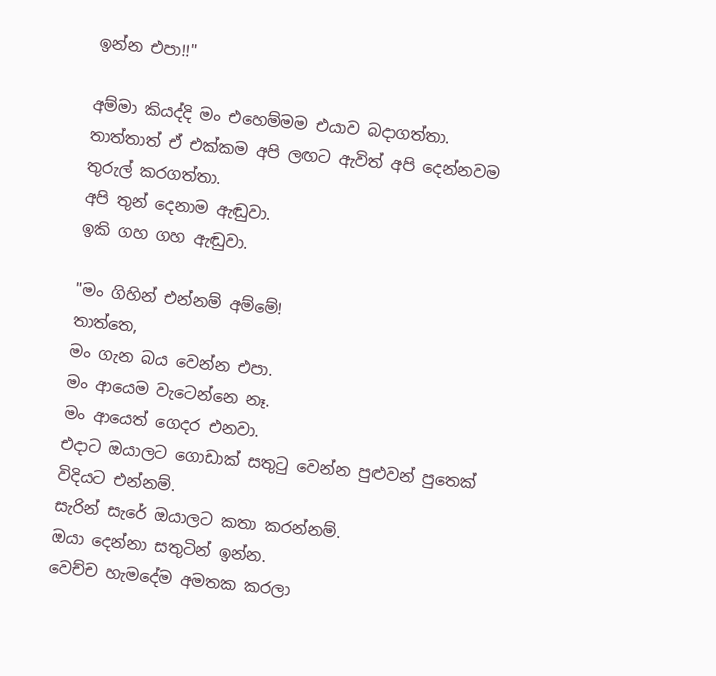ඉන්න එපා!!"

අම්මා කියද්දි මං එහෙම්මම එයාව බදාගත්තා.
තාත්තාත් ඒ එක්කම අපි ලඟට ඇවිත් අපි දෙන්නවම තුරුල් කරගත්තා.
අපි තුන් දෙනාම ඇඬුවා.
ඉකි ගහ ගහ ඇඬුවා.

"මං ගිහින් එන්නම් අම්මේ!
තාත්තෙ,
මං ගැන බය වෙන්න එපා.
මං ආයෙම වැටෙන්නෙ නෑ.
මං ආයෙත් ගෙදර එනවා.
එදාට ඔයාලට ගොඩාක් සතුටු වෙන්න පුළුවන් පුතෙක් විදියට එන්නම්.
සැරින් සැරේ ඔයාලට කතා කරන්නම්.
ඔයා දෙන්නා සතුටින් ඉන්න.
වෙච්ච හැමදේම අමතක කරලා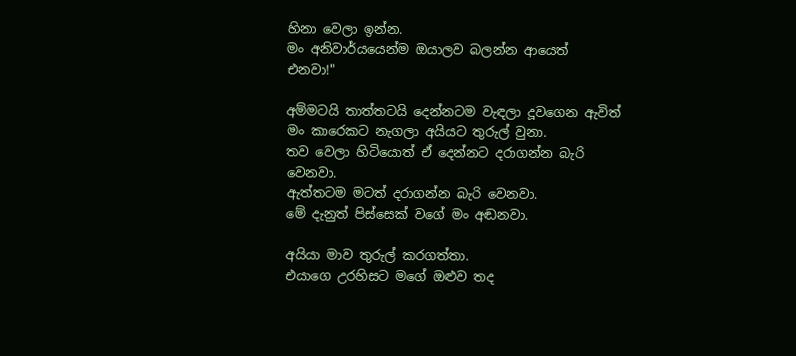හිනා වෙලා ඉන්න.
මං අනිවාර්යයෙන්ම ඔයාලව බලන්න ආයෙත් එනවා!"

අම්මටයි තාත්තටයි දෙන්නටම වැඳලා දූවගෙන ඇවිත් මං කාරෙකට නැගලා අයියට තුරුල් වුනා.
තව වෙලා හිටියොත් ඒ දෙන්නට දරාගන්න බැරි වෙනවා.
ඇත්තටම මටත් දරාගන්න බැරි වෙනවා.
මේ දැනුත් පිස්සෙක් වගේ මං අඬනවා.

අයියා මාව තුරුල් කරගත්තා.
එයාගෙ උරහිසට මගේ ඔළුව තද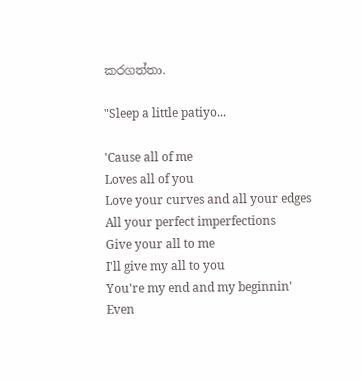කරගත්තා.

"Sleep a little patiyo...

'Cause all of me
Loves all of you
Love your curves and all your edges
All your perfect imperfections
Give your all to me
I'll give my all to you
You're my end and my beginnin'
Even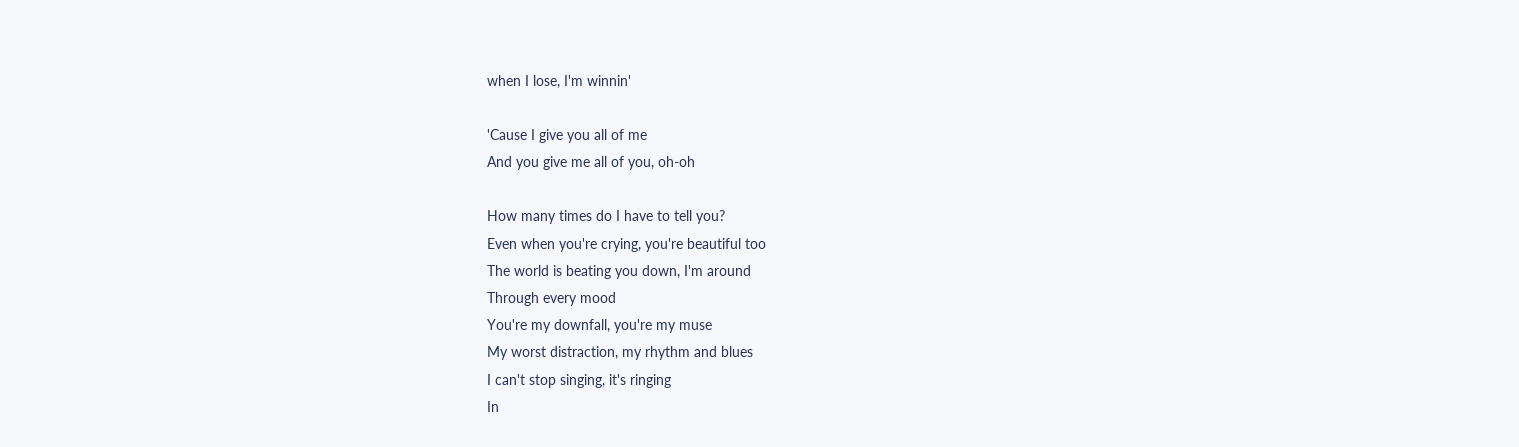when I lose, I'm winnin'

'Cause I give you all of me
And you give me all of you, oh-oh

How many times do I have to tell you?
Even when you're crying, you're beautiful too
The world is beating you down, I'm around
Through every mood
You're my downfall, you're my muse
My worst distraction, my rhythm and blues
I can't stop singing, it's ringing
In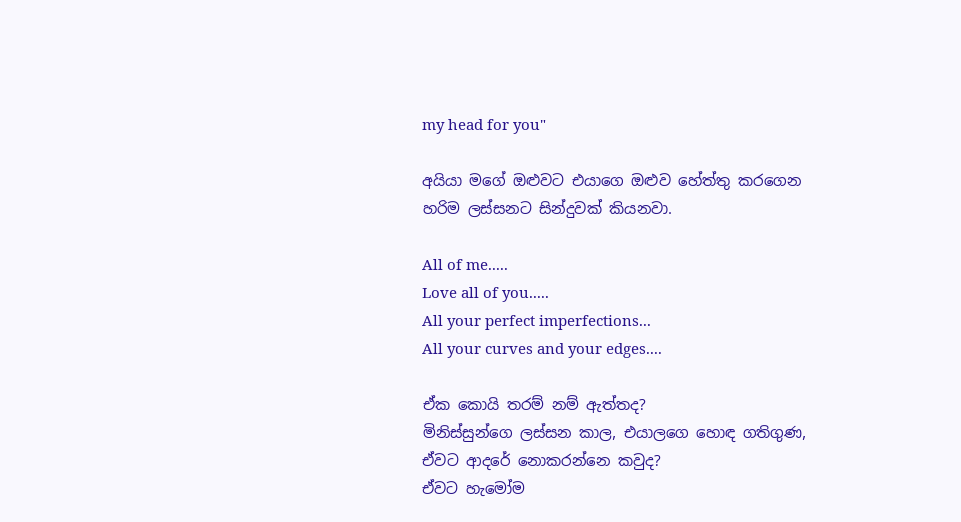my head for you"

අයියා මගේ ඔළුවට එයාගෙ ඔළුව හේත්තු කරගෙන හරිම ලස්සනට සින්දුවක් කියනවා.

All of me.....
Love all of you.....
All your perfect imperfections...
All your curves and your edges....

ඒක කොයි තරම් නම් ඇත්තද?
මිනිස්සුන්ගෙ ලස්සන කාල, එයාලගෙ හොඳ ගතිගුණ,
ඒවට ආදරේ නොකරන්නෙ කවුද?
ඒවට හැමෝම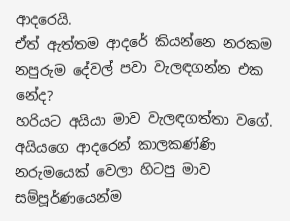ආදරෙයි.
ඒත් ඇත්තම ආදරේ කියන්නෙ නරකම නපුරුම දේවල් පවා වැලඳගන්න එක නේද?
හරියට අයියා මාව වැලඳගත්තා වගේ.
අයියගෙ ආදරෙන් කාලකණ්ණි නරුමයෙක් වෙලා හිටපු මාව සම්පූර්ණයෙන්ම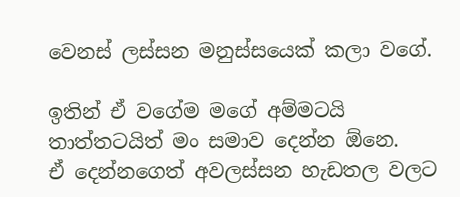වෙනස් ලස්සන මනුස්සයෙක් කලා වගේ.

ඉතින් ඒ වගේම මගේ අම්මටයි තාත්තටයිත් මං සමාව දෙන්න ඕනෙ.
ඒ දෙන්නගෙත් අවලස්සන හැඩතල වලට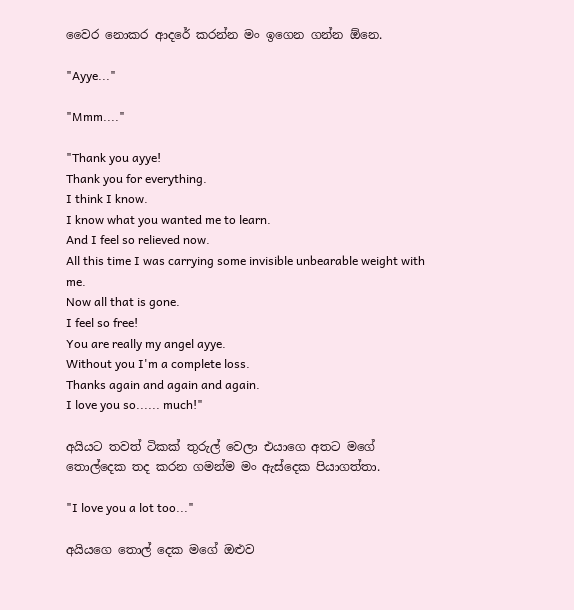වෛර නොකර ආදරේ කරන්න මං ඉගෙන ගන්න ඕනෙ.

"Ayye..."

"Mmm...."

"Thank you ayye!
Thank you for everything.
I think I know.
I know what you wanted me to learn.
And I feel so relieved now.
All this time I was carrying some invisible unbearable weight with me.
Now all that is gone.
I feel so free!
You are really my angel ayye.
Without you I'm a complete loss.
Thanks again and again and again.
I love you so...... much!"

අයියට තවත් ටිකක් තුරුල් වෙලා එයාගෙ අතට මගේ තොල්දෙක තද කරන ගමන්ම මං ඇස්දෙක පියාගත්තා.

"I love you a lot too..."

අයියගෙ තොල් දෙක මගේ ඔළුව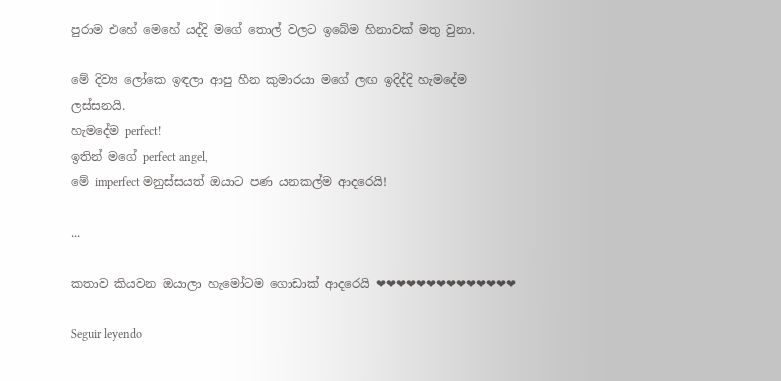පුරාම එහේ මෙහේ යද්දි මගේ තොල් වලට ඉබේම හිනාවක් මතු වුනා.

මේ දිව්‍ය ලෝකෙ ඉඳලා ආපු හීන කුමාරයා මගේ ලඟ ඉදිද්දි හැමදේම ලස්සනයි.
හැමදේම perfect!
ඉතින් මගේ perfect angel,
මේ imperfect මනුස්සයත් ඔයාට පණ යනකල්ම ආදරෙයි!

...

කතාව කියවන ඔයාලා හැමෝටම ගොඩාක් ආදරෙයි ❤❤❤❤❤❤❤❤❤❤❤❤❤❤

Seguir leyendo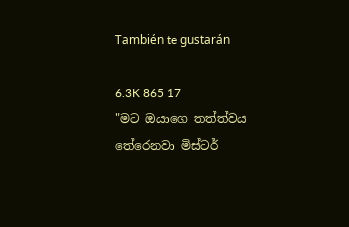También te gustarán

6.3K 865 17
"මට ඔයාගෙ තත්ත්වය තේරෙනවා මිස්ටර්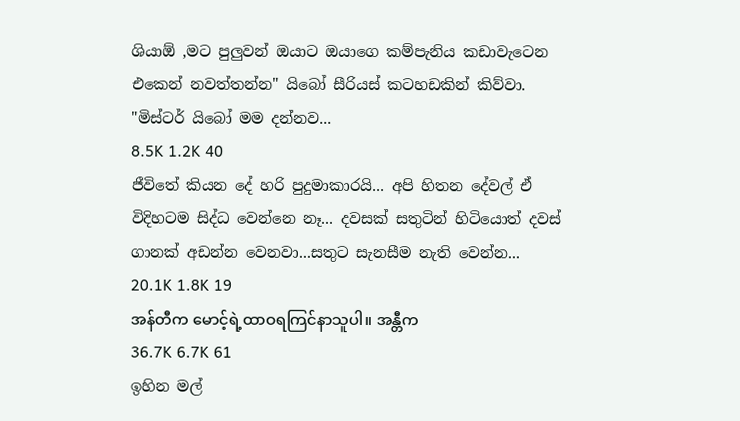ශියාඕ ,මට පුලුවන් ඔයාට ඔයාගෙ කම්පැනිය කඩාවැටෙන එකෙන් නවත්තන්න" යිබෝ සීරියස් කටහඩකින් කිව්වා. "මිස්ටර් යිබෝ මම දන්නව...
8.5K 1.2K 40
ජීවිතේ කියන දේ හරි පුදුමාකාරයි... අපි හිතන දේවල් ඒ විදිහටම සිද්ධ වෙන්නෙ නෑ... දවසක් සතුටින් හිටියොත් දවස් ගානක් අඩන්න වෙනවා...සතුට සැනසීම නැති වෙන්න...
20.1K 1.8K 19
အန်တီက မောင့်ရဲ့ထာဝရကြင်နာသူပါ။ အန္တီက
36.7K 6.7K 61
ඉහින මල්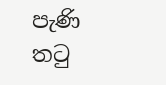පැණි තටු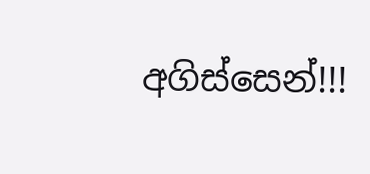අගිස්සෙන්!!!